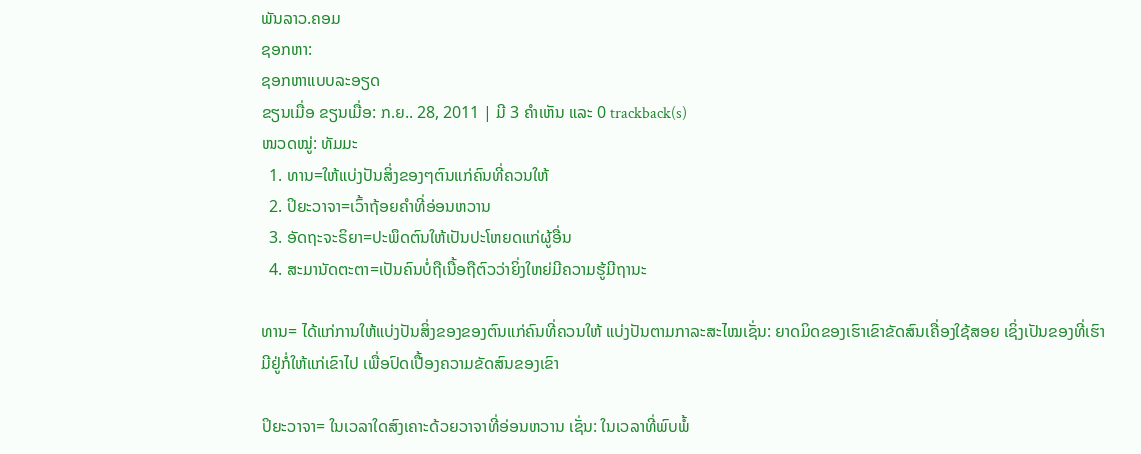ພັນລາວ.ຄອມ
ຊອກຫາ:
ຊອກຫາແບບລະອຽດ
ຂຽນເມື່ອ ຂຽນເມື່ອ: ກ.ຍ.. 28, 2011 | ມີ 3 ຄຳເຫັນ ແລະ 0 trackback(s)
ໜວດໝູ່: ທັມມະ
  1. ທານ=ໃຫ້ແບ່ງປັນສິ່ງຂອງໆຕົນແກ່ຄົນທີ່ຄວນໃຫ້
  2. ປິຍະວາຈາ=ເວົ້າຖ້ອຍຄຳທີ່ອ່ອນຫວານ
  3. ອັດຖະຈະຣິຍາ=ປະພຶດຕົນໃຫ້ເປັນປະໂຫຍດແກ່ຜູ້ອື່ນ
  4. ສະມານັດຕະຕາ=ເປັນຄົນບໍ່ຖືເນື້ອຖືຕົວວ່າຍິ່ງໃຫຍ່ມີຄວາມຮູ້ມີຖານະ

ທານ= ໄດ້ແກ່ການໃຫ້ແບ່ງປັນສິ່ງຂອງຂອງຕົນແກ່ຄົນທີ່ຄວນໃຫ້ ແບ່ງປັນຕາມກາລະສະໄໝເຊັ່ນ: ຍາດມິດຂອງເຮົາເຂົາຂັດສົນເຄື່ອງໃຊ້ສອຍ ເຊິ່ງເປັນຂອງທີ່ເຮົາມີຢູ່ກໍ່ໃຫ້ແກ່ເຂົາໄປ ເພື່ອປົດເປື້ອງຄວາມຂັດສົນຂອງເຂົາ

ປິຍະວາຈາ= ໃນເວລາໃດສົງເຄາະດ້ວຍວາຈາທີ່ອ່ອນຫວານ ເຊັ່ນ: ໃນເວລາທີ່ພົບພໍ້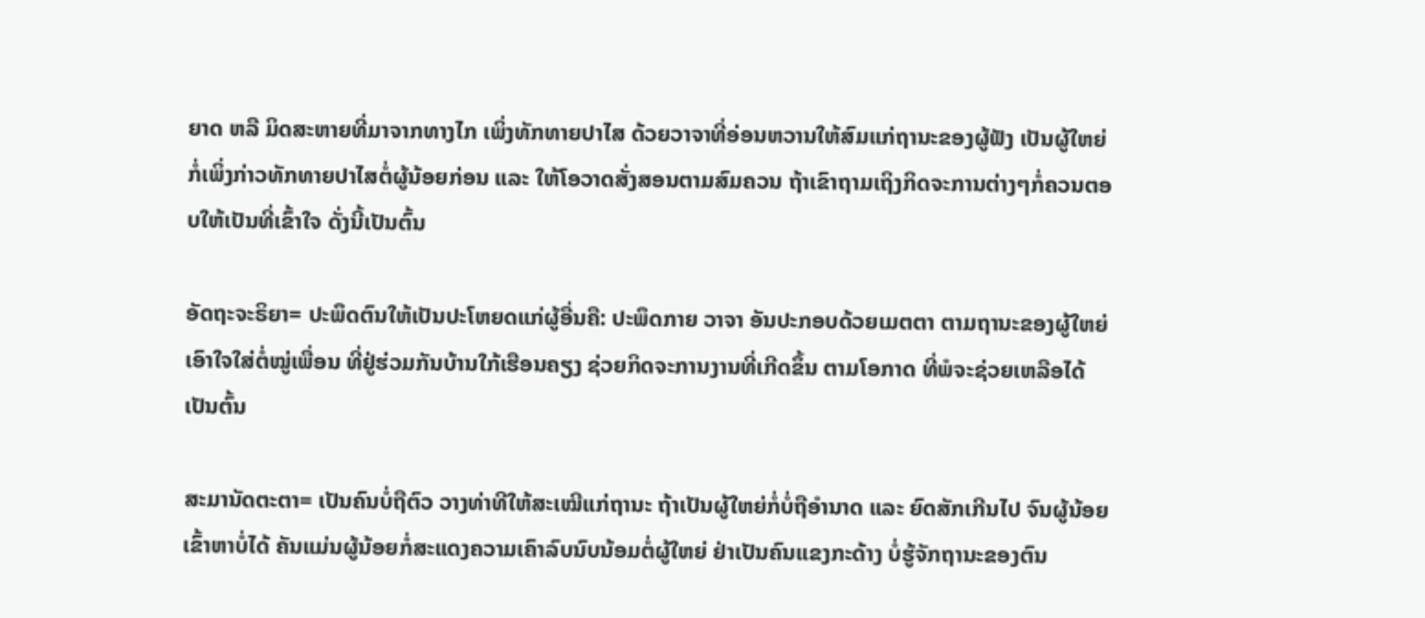ຍາດ ຫລື ມິດສະຫາຍທີ່ມາຈາກທາງໄກ ເພິ່ງທັກທາຍປາໄສ ດ້ວຍວາຈາທີ່ອ່ອນຫວານໃຫ້ສົມແກ່ຖານະຂອງຜູ້ຟັງ ເປັນຜູ້ໃຫຍ່ກໍ່ເພິ່ງກ່າວທັກທາຍປາໄສຕໍ່ຜູ້ນ້ອຍກ່ອນ ແລະ ໃຫ້ໂອວາດສັ່ງສອນຕາມສົມຄວນ ຖ້າເຂົາຖາມເຖິງກິດຈະການຕ່າງໆກໍ່ຄວນຕອບໃຫ້ເປັນທີ່ເຂົ້າໃຈ ດັ່ງນີ້ເປັນຕົ້ນ

ອັດຖະຈະຣິຍາ= ປະພຶດຕົນໃຫ້ເປັນປະໂຫຍດແກ່ຜູ້ອື່ນຄື: ປະພຶດກາຍ ວາຈາ ອັນປະກອບດ້ວຍເມຕຕາ ຕາມຖານະຂອງຜູ້ໃຫຍ່ ເອົາໃຈໃສ່ຕໍ່ໝູ່ເພື່ອນ ທີ່ຢູ່ຮ່ວມກັນບ້ານໃກ້ເຮືອນຄຽງ ຊ່ວຍກິດຈະການງານທີ່ເກີດຂຶ້ນ ຕາມໂອກາດ ທີ່ພໍຈະຊ່ວຍເຫລືອໄດ້ ເປັນຕົ້ນ

ສະມານັດຕະຕາ= ເປັນຄົນບໍ່ຖືຕົວ ວາງທ່າທີໃຫ້ສະເໝີແກ່ຖານະ ຖ້າເປັນຜູ້ໃຫຍ່ກໍ່ບໍ່ຖືອຳນາດ ແລະ ຍົດສັກເກີນໄປ ຈົນຜູ້ນ້ອຍເຂົ້າຫາບໍ່ໄດ້ ຄັນແມ່ນຜູ້ນ້ອຍກໍ່ສະແດງຄວາມເຄົາລົບນົບນ້ອມຕໍ່ຜູ້ໃຫຍ່ ຢ່າເປັນຄົນແຂງກະດ້າງ ບໍ່ຮູ້ຈັກຖານະຂອງຕົນ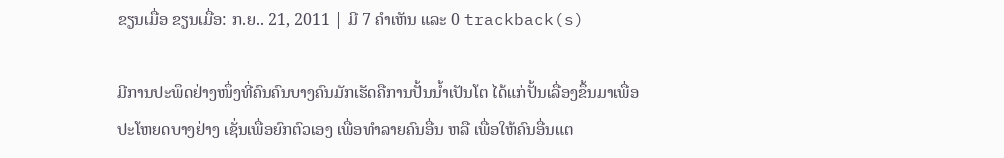ຂຽນເມື່ອ ຂຽນເມື່ອ: ກ.ຍ.. 21, 2011 | ມີ 7 ຄຳເຫັນ ແລະ 0 trackback(s)

ມີການປະພຶດຢ່າງໜຶ່ງທີ່ຄົນຄົນບາງຄົນມັກເຮັດຄືການປັ້ນນ້ຳເປັນໂຕ ໄດ້ແກ່ປັ້ນເລື່ອງຂຶ້ນມາເພື່ອປະໂຫຍດບາງຢ່າງ ເຊັ່ນເພື່ອຍົກຕົວເອງ ເພື່ອທຳລາຍຄົນອື່ນ ຫລື ເພື່ອໃຫ້ຄົນອື່ນແຕ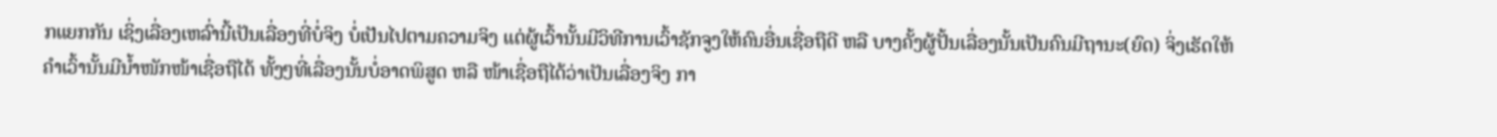ກແຍກກັນ ເຊິ່ງເລື່ອງເຫລົ່ານີ້ເປັນເລື່ອງທີ່ບໍ່ຈິງ ບໍ່ເປັນໄປຕາມຄວາມຈິງ ແຕ່ຜູ້ເວົ້ານັ້ນມີວິທີການເວົ້າຊັກຈູງໃຫ້ຄົນອື່ນເຊື່ອຖືດີ ຫລື ບາງຄັ້ງຜູ້ປັ້ນເລື່ອງນັ້ນເປັນຄົນມີຖານະ(ຍົດ) ຈິ່ງເຮັດໃຫ້ຄຳເວົ້ານັ້ນມີນ້ຳໜັກໜ້າເຊື່ອຖືໄດ້ ທັ້ງໆທີ່ເລື່ອງນັ້ນບໍ່ອາດພິສູດ ຫລື ໜ້າເຊື່ອຖືໄດ້ວ່າເປັນເລື່ອງຈິງ ກາ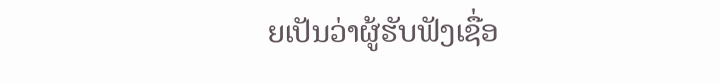ຍເປັນວ່າຜູ້ຮັບຟັງເຊື່ອ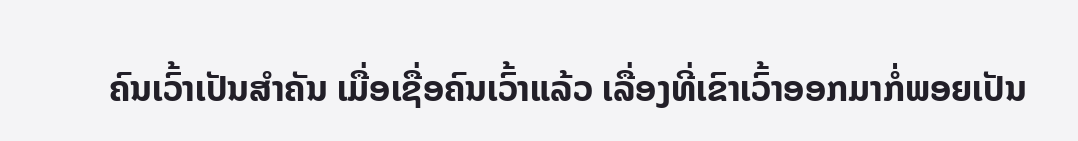ຄົນເວົ້າເປັນສຳຄັນ ເມື່ອເຊື່ອຄົນເວົ້າແລ້ວ ເລື່ອງທີ່ເຂົາເວົ້າອອກມາກໍ່ພອຍເປັນ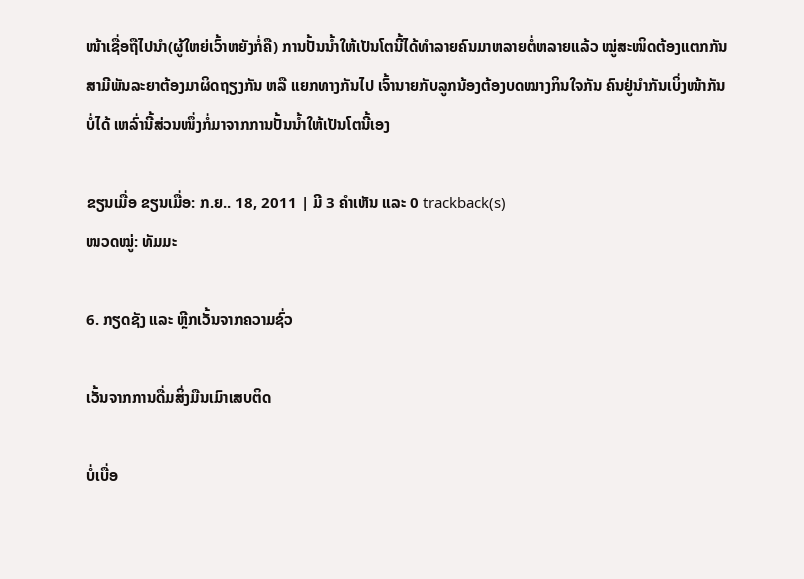ໜ້າເຊື່ອຖືໄປນຳ(ຜູ້ໃຫຍ່ເວົ້າຫຍັງກໍ່ຄື) ການປັ້ນນ້ຳໃຫ້ເປັນໂຕນີ້ໄດ້ທຳລາຍຄົນມາຫລາຍຕໍ່ຫລາຍແລ້ວ ໝູ່ສະໜິດຕ້ອງແຕກກັນ ສາມີພັນລະຍາຕ້ອງມາຜິດຖຽງກັນ ຫລື ແຍກທາງກັນໄປ ເຈົ້ານາຍກັບລູກນ້ອງຕ້ອງບດໝາງກິນໃຈກັນ ຄົນຢູ່ນຳກັນເບິ່ງໜ້າກັນບໍ່ໄດ້ ເຫລົ່ານີ້ສ່ວນໜຶ່ງກໍ່ມາຈາກການປັ້ນນ້ຳໃຫ້ເປັນໂຕນີ້ເອງ

ຂຽນເມື່ອ ຂຽນເມື່ອ: ກ.ຍ.. 18, 2011 | ມີ 3 ຄຳເຫັນ ແລະ 0 trackback(s)
ໜວດໝູ່: ທັມມະ

6. ກຽດຊັງ ແລະ ຫີຼກເວັ້ນຈາກຄວາມຊົ່ວ

ເວັ້ນຈາກການດື່ມສິ່ງມືນເມົາເສບຕິດ

ບໍ່ເບື່ອ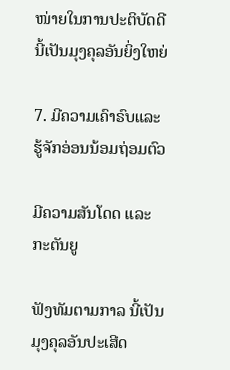ໜ່າຍໃນການປະຕິບັດດີ ນີ້ເປັນມຸງຄຸລອັນຍິ່ງໃຫຍ່

7. ມີຄວາມເຄົາຣົບແລະຮູ້ຈັກອ່ອນນ້ອມຖ່ອມຕົວ

ມີຄວາມສັນໂດດ ແລະ ກະຕັນຍູ

ຟັງທັມຕາມກາລ ນີ້ເປັນມຸງຄຸລອັນປະເສີດ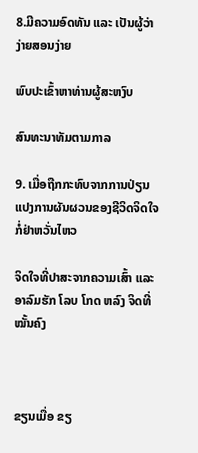8.ມີຄວາມອົດທັນ ແລະ ເປັນຜູ້ວ່າງ່າຍສອນງ່າຍ

ພົບປະເຂົ້າຫາທ່ານຜູ້ສະຫງົບ

ສົນທະນາທັມຕາມກາລ

9. ເມື່ອຖືກກະທົບຈາກການປ່ຽນແປງການຜັນຜວນຂອງຊີວິດຈິດໃຈກໍ່ຢ່າຫວັ່ນໄຫວ

ຈິດໃຈທີ່ປາສະຈາກຄວາມເສົ້າ ແລະ ອາລົມຮັກ ໂລບ ໂກດ ຫລົງ ຈິດທີ່ໝັ້ນຄົງ



ຂຽນເມື່ອ ຂຽ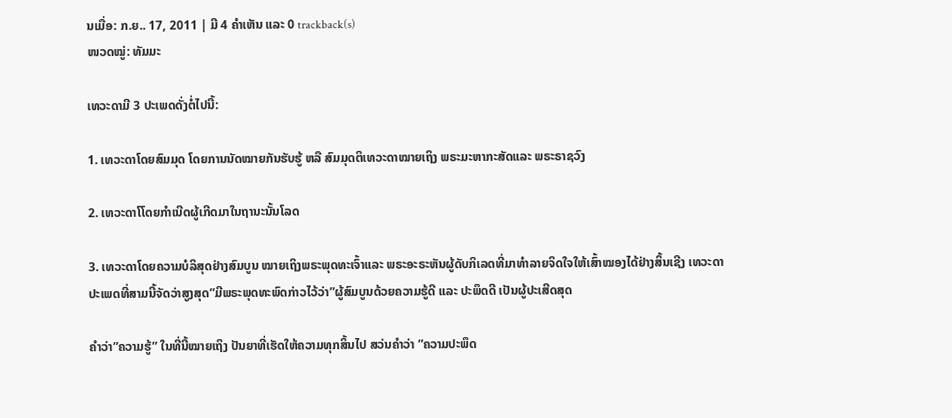ນເມື່ອ: ກ.ຍ.. 17, 2011 | ມີ 4 ຄຳເຫັນ ແລະ 0 trackback(s)
ໜວດໝູ່: ທັມມະ

ເທວະດາມີ 3 ປະເພດດັ່ງຕໍ່ໄປນີ້:

1. ເທວະດາໂດຍສົມມຸດ ໂດຍການນັດໝາຍກັນຮັບຮູ້ ຫລື ສົມມຸດຕິເທວະດາໝາຍເຖິງ ພຣະມະຫາກະສັດແລະ ພຣະຣາຊວົງ

2. ເທວະດາໂໂດຍກຳເນີດຜູ້ເກີດມາໃນຖານະນັ້ນໂລດ

3. ເທວະດາໂດຍຄວາມບໍລິສຸດຢ່າງສົມບູນ ໝາຍເຖິງພຣະພຸດທະເຈົ້າແລະ ພຣະອະຣະຫັນຜູ້ດັບກິເລດທີ່ມາທຳລາຍຈິດໃຈໃຫ້ເສົ້າໝອງໄດ້ຢ່າງສິ້ນເຊີງ ເທວະດາປະເພດທີ່ສາມນີ້ຈັດວ່າສູງສຸດ”ມີພຣະພຸດທະພົດກ່າວໄວ້ວ່າ”ຜູ້ສົມບູນດ້ວຍຄວາມຮູ້ດີ ແລະ ປະພຶດດີ ເປັນຜູ້ປະເສີດສຸດ

ຄຳວ່າ”ຄວາມຮູ້” ໃນທີ່ນີ້ໝາຍເຖິງ ປັນຍາທີ່ເຮັດໃຫ້ຄວາມທຸກສິ້ນໄປ ສວ່ນຄຳວ່າ ”ຄວາມປະພຶດ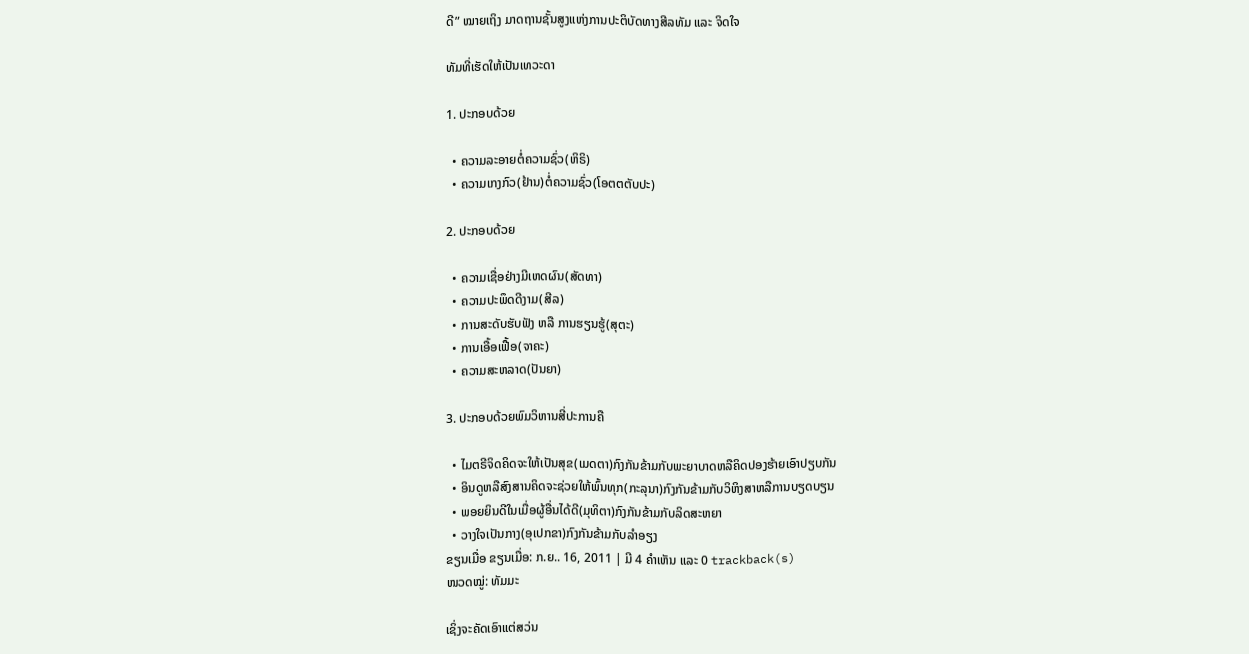ດີ” ໝາຍເຖິງ ມາດຖານຊັ້ນສູງແຫ່ງການປະຕິບັດທາງສີລທັມ ແລະ ຈິດໃຈ

ທັມທີ່ເຮັດໃຫ້ເປັນເທວະດາ

1. ປະກອບດ້ວຍ

  • ຄວາມລະອາຍຕໍ່ຄວາມຊົ່ວ(ຫິຣິ)
  • ຄວາມເກງກົວ(ຢ້ານ)ຕໍ່ຄວາມຊົ່ວ(ໂອຕຕຕັບປະ)

2. ປະກອບດ້ວຍ

  • ຄວາມເຊື່ອຢ່າງມີເຫດຜົນ(ສັດທາ)
  • ຄວາມປະພຶດດີງາມ(ສີລ)
  • ການສະດັບຮັບຟັງ ຫລື ການຮຽນຮູ້(ສຸຕະ)
  • ການເອື້ອເຟື້ອ(ຈາຄະ)
  • ຄວາມສະຫລາດ(ປັນຍາ)

3. ປະກອບດ້ວຍພົມວິຫານສີ່ປະການຄື

  • ໄມຕຣີຈິດຄິດຈະໃຫ້ເປັນສຸຂ(ເມດຕາ)ກົງກັນຂ້າມກັບພະຍາບາດຫລືຄິດປອງຮ້າຍເອົາປຽບກັນ
  • ອິນດູຫລືສົງສານຄິດຈະຊ່ວຍໃຫ້ພົ້ນທຸກ(ກະລຸນາ)ກົງກັນຂ້າມກັບວິຫິງສາຫລືການບຽດບຽນ
  • ພອຍຍິນດີໃນເມື່ອຜູ້ອື່ນໄດ້ດີ(ມຸທິຕາ)ກົງກັນຂ້າມກັບລິດສະຫຍາ
  • ວາງໃຈເປັນກາງ(ອຸເປກຂາ)ກົງກັນຂ້າມກັບລຳອຽງ
ຂຽນເມື່ອ ຂຽນເມື່ອ: ກ.ຍ.. 16, 2011 | ມີ 4 ຄຳເຫັນ ແລະ 0 trackback(s)
ໜວດໝູ່: ທັມມະ

ເຊິ່ງຈະຄັດເອົາແຕ່ສວ່ນ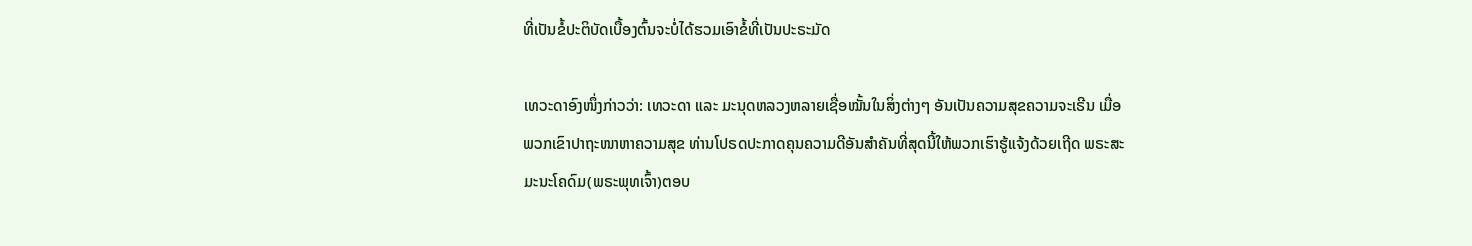ທີ່ເປັນຂໍ້ປະຕິບັດເບື້ອງຕົ້ນຈະບໍ່ໄດ້ຮວມເອົາຂໍ້ທີ່ເປັນປະຣະມັດ

ເທວະດາອົງໜຶ່ງກ່າວວ່າ: ເທວະດາ ແລະ ມະນຸດຫລວງຫລາຍເຊື່ອໝັ້ນໃນສິ່ງຕ່າງໆ ອັນເປັນຄວາມສຸຂຄວາມຈະເຣີນ ເມື່ອພວກເຂົາປາຖະໜາຫາຄວາມສຸຂ ທ່ານໂປຣດປະກາດຄຸນຄວາມດີອັນສຳຄັນທີ່ສຸດນີ້ໃຫ້ພວກເຮົາຮູ້ແຈ້ງດ້ວຍເຖີດ ພຣະສະມະນະໂຄດົມ(ພຣະພຸທເຈົ້າ)ຕອບ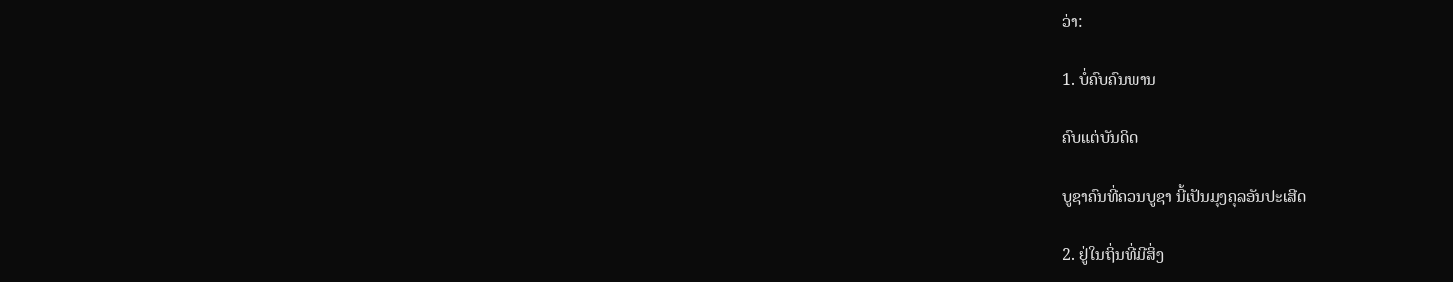ວ່າ:

1. ບໍ່ຄົບຄົນພານ

ຄົບແຕ່ບັນດິດ

ບູຊາຄົນທີ່ຄວນບູຊາ ນີ້ເປັນມຸງຄຸລອັນປະເສີດ

2. ຢູ່ໃນຖິ່ນທີ່ມີສິ່ງ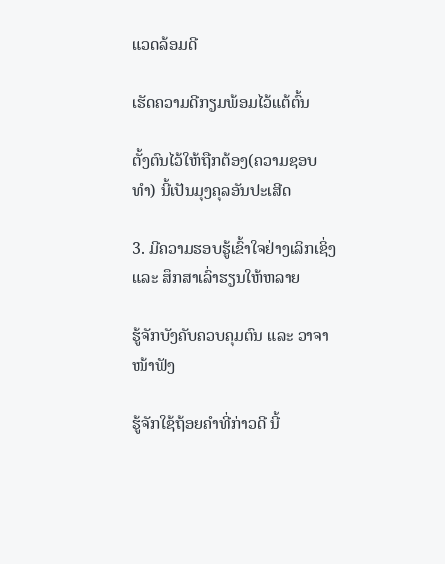ແວດລ້ອມດີ

ເຮັດຄວາມດີກຽມພ້ອມໄວ້ແຕ້ຕົ້ນ

ຕັ້ງຕົນໄວ້ໃຫ້ຖືກຕ້ອງ(ຄວາມຊອບທຳ) ນີ້ເປັນມຸງຄຸລອັນປະເສີດ

3. ມີຄວາມຮອບຮູ້ເຂົ້າໃຈຢ່າງເລິກເຊິ່ງ ແລະ ສຶກສາເລົ່າຮຽນໃຫ້ຫລາຍ

ຮູ້ຈັກບັງຄັບຄວບຄຸມຕົນ ແລະ ວາຈາໜ້າຟັງ

ຮູ້ຈັກໃຊ້ຖ້ອຍຄຳທີ່ກ່າວດີ ນີ້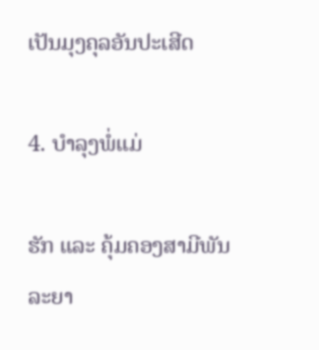ເປັນມຸງຄຸລອັນປະເສີດ

4. ບຳລຸງພໍ່ແມ່

ຮັກ ແລະ ຄຸ້ມຄອງສາມີພັນລະຍາ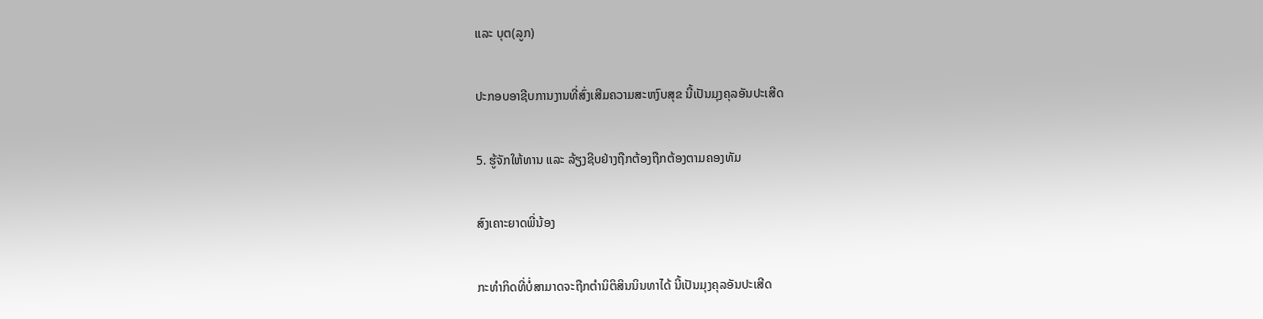ແລະ ບຸຕ(ລູກ)

ປະກອບອາຊີບການງານທີ່ສົ່ງເສີມຄວາມສະຫງົບສຸຂ ນີ້ເປັນມຸງຄຸລອັນປະເສີດ

5. ຮູ້ຈັກໃຫ້ທານ ແລະ ລ້ຽງຊີບຢ່າງຖືກຕ້ອງຖືກຕ້ອງຕາມຄອງທັມ

ສົງເຄາະຍາດພີ່ນ້ອງ

ກະທຳກິດທີ່ບໍ່ສາມາດຈະຖືກຕຳນິຕິສິນນິນທາໄດ້ ນີ້ເປັນມຸງຄຸລອັນປະເສີດ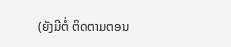(ຍັງມີຕໍ່ ຕິດຕາມຕອນ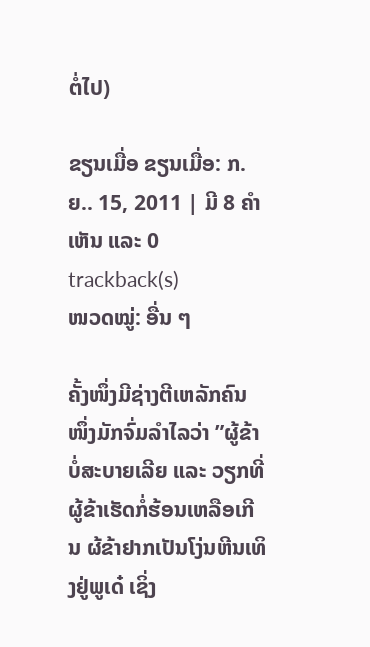ຕໍ່ໄປ)

ຂຽນເມື່ອ ຂຽນເມື່ອ: ກ.ຍ.. 15, 2011 | ມີ 8 ຄຳເຫັນ ແລະ 0 trackback(s)
ໜວດໝູ່: ອື່ນ ໆ

ຄັ້ງໜຶ່ງມີຊ່າງຕີເຫລັກຄົນໜຶ່ງມັກຈົ່ມລຳໄລວ່າ ”ຜູ້ຂ້າບໍ່ສະບາຍເລີຍ ແລະ ວຽກທີ່ຜູ້ຂ້າເຮັດກໍ່ຮ້ອນເຫລືອເກີນ ຜ້ຂ້າຢາກເປັນໂງ່ນຫີນເທິງຢູ່ພູເດ໋ ເຊິ່ງ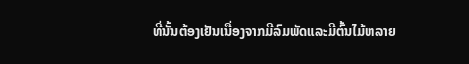ທີ່ນັ້ນຕ້ອງເຢັນເນື່ອງຈາກມີລົມພັດແລະມີຕົ້ນໄມ້ຫລາຍ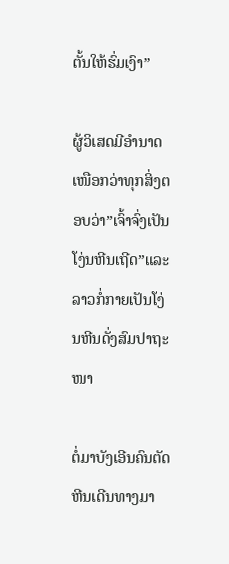ຕັ້ນໃຫ້ຮົ່ມເງົາ”

ຜູ້ວິເສດມີອຳນາດເໜືອກວ່າທຸກສິ່ງຕອບວ່າ”ເຈົ້າຈົ່ງເປັນໂງ່ນຫີນເຖີດ”ແລະລາວກໍ່ກາຍເປັນໂງ່ນຫີນດັ່ງສົມປາຖະໜາ

ຕໍ່ມາບັງເອີນຄົນຕັດຫີນເດີນທາງມາ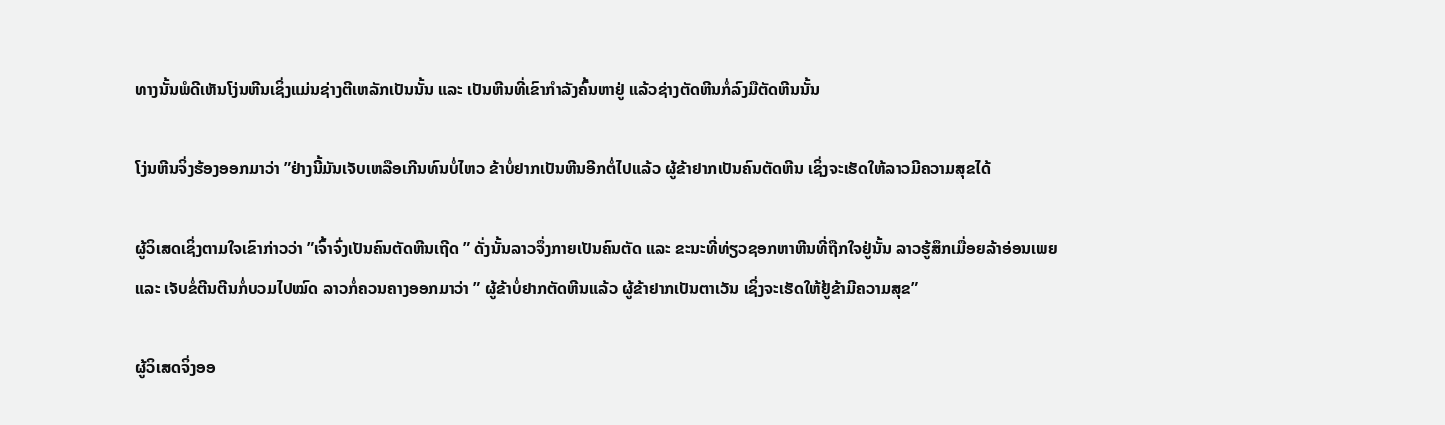ທາງນັ້ນພໍດີເຫັນໂງ່ນຫີນເຊິ່ງແມ່ນຊ່າງຕີເຫລັກເປັນນັ້ນ ແລະ ເປັນຫີນທີ່ເຂົາກຳລັງຄົ້ນຫາຢູ່ ແລ້ວຊ່າງຕັດຫີນກໍ່ລົງມືຕັດຫີນນັ້ນ

ໂງ່ນຫີນຈິ່ງຮ້ອງອອກມາວ່າ ”ຢ່າງນີ້ມັນເຈັບເຫລືອເກີນທົນບໍ່ໄຫວ ຂ້າບໍ່ຢາກເປັນຫີນອີກຕໍ່ໄປແລ້ວ ຜູ້ຂ້າຢາກເປັນຄົນຕັດຫີນ ເຊິ່ງຈະເຮັດໃຫ້ລາວມີຄວາມສຸຂໄດ້

ຜູ້ວິເສດເຊິ່ງຕາມໃຈເຂົາກ່າວວ່າ ”ເຈົ້າຈົ່ງເປັນຄົນຕັດຫີນເຖີດ ” ດັ່ງນັ້ນລາວຈຶ່ງກາຍເປັນຄົນຕັດ ແລະ ຂະນະທີ່ທ່ຽວຊອກຫາຫີນທີ່ຖືກໃຈຢູ່ນັ້ນ ລາວຮູ້ສຶກເມື່ອຍລ້າອ່ອນເພຍ ແລະ ເຈັບຂໍ່ຕີນຕີນກໍ່ບວມໄປໝົດ ລາວກໍ່ຄວນຄາງອອກມາວ່າ ” ຜູ້ຂ້າບໍ່ຢາກຕັດຫີນແລ້ວ ຜູ້ຂ້າຢາກເປັນຕາເວັນ ເຊິ່ງຈະເຮັດໃຫ້ຢູ້ຂ້າມີຄວາມສຸຂ”

ຜູ້ວິເສດຈິ່ງອອ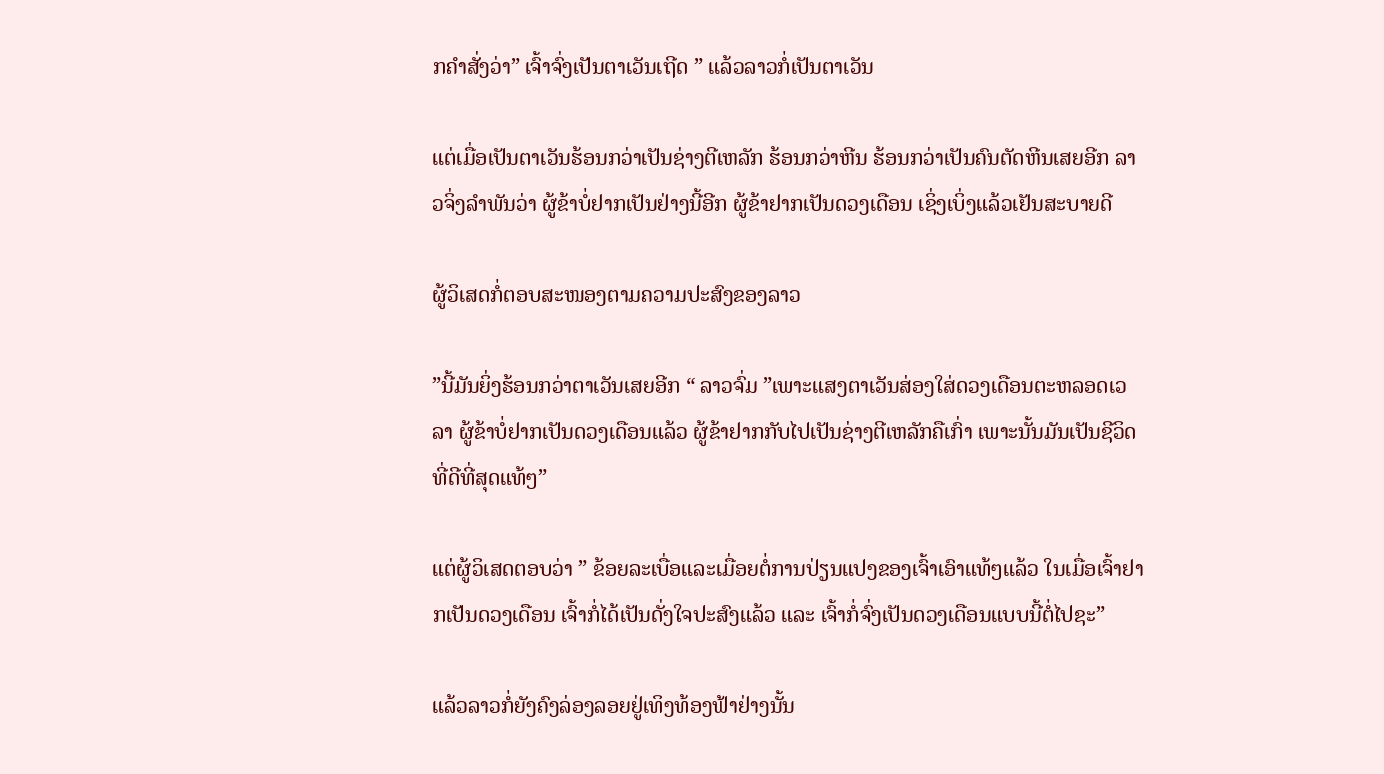ກຄຳສັ່ງວ່າ” ເຈົ້າຈົ່ງເປັນຕາເວັນເຖີດ ” ແລ້ວລາວກໍ່ເປັນຕາເວັນ

ແຕ່ເມື່ອເປັນຕາເວັນຮ້ອນກວ່າເປັນຊ່າງຕີເຫລັກ ຮ້ອນກວ່າຫີນ ຮ້ອນກວ່າເປັນຄົນຕັດຫີນເສຍອີກ ລາວຈິ່ງລຳພັນວ່າ ຜູ້ຂ້າບໍ່ຢາກເປັນຢ່າງນີ້ອີກ ຜູ້ຂ້າຢາກເປັນດວງເດືອນ ເຊິ່ງເບິ່ງແລ້ວເຢັນສະບາຍດີ

ຜູ້ວິເສດກໍ່ຕອບສະໜອງຕາມຄວາມປະສົງຂອງລາວ

”ນີ້ມັນຍິ່ງຮ້ອນກວ່າຕາເວັນເສຍອີກ “ ລາວຈົ່ມ ”ເພາະແສງຕາເວັນສ່ອງໃສ່ດວງເດືອນຕະຫລອດເວລາ ຜູ້ຂ້າບໍ່ຢາກເປັນດວງເດືອນແລ້ວ ຜູ້ຂ້າຢາກກັບໄປເປັນຊ່າງຕີເຫລັກຄືເກົ່າ ເພາະນັ້ນມັນເປັນຊີວິດທີ່ດີທີ່ສຸດແທ້ໆ”

ແຕ່ຜູ້ວິເສດຕອບວ່າ ” ຂ້ອຍລະເບື່ອແລະເມື່ອຍຕໍ່ການປ່ຽນແປງຂອງເຈົ້າເອົາແທ້ໆແລ້ວ ໃນເມື່ອເຈົ້າຢາກເປັນດວງເດືອນ ເຈົ້າກໍ່ໄດ້ເປັນດັ່ງໃຈປະສົງແລ້ວ ແລະ ເຈົ້າກໍ່ຈົ່ງເປັນດວງເດືອນແບບນີ້ຕໍ່ໄປຊະ”

ແລ້ວລາວກໍ່ຍັງຄົງລ່ອງລອຍຢູ່ເທິງທ້ອງຟ້າຢ່າງນັ້ນ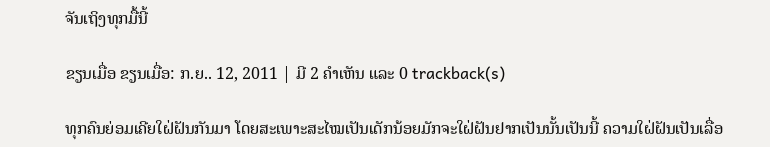ຈັນເຖິງທຸກມື້ນີ້

ຂຽນເມື່ອ ຂຽນເມື່ອ: ກ.ຍ.. 12, 2011 | ມີ 2 ຄຳເຫັນ ແລະ 0 trackback(s)

ທຸກຄົນຍ່ອມເຄີຍໃຝ່ຝັນກັນມາ ໂດຍສະເພາະສະໄໝເປັນເດັກນ້ອຍມັກຈະໃຝ່ຝັນຢາກເປັນນັ້ນເປັນນີ້ ຄວາມໃຝ່ຝັນເປັນເລື່ອ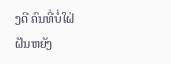ງດີ ຄົນທີ່ບໍ່ໃຝ່ຝັນຫຍັງ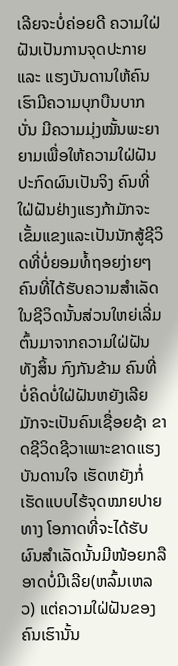ເລີຍຈະບໍ່ຄ່ອຍດີ ຄວາມໃຝ່ຝັນເປັນການຈຸດປະກາຍ ແລະ ແຮງບັນດານໃຫ້ຄົນເຮົາມີຄວາມບຸກບືນບາກບັ່ນ ມີຄວາມມຸ່ງໝັ້ນພະຍາຍາມເພື່ອໃຫ້ຄວາມໃຝ່ຝັນປະກົດຜົນເປັນຈິງ ຄົນທີ່ໃຝ່ຝັນຢ່າງແຮງກ້າມັກຈະເຂັ້ມແຂງແລະເປັນນັກສູ້ຊີວິດທີ່ບໍ່ຍອມທໍ້ຖອຍງ່າຍໆ ຄົນທີ່ໄດ້ຮັບຄວາມສຳເລັດໃນຊີວິດນັ້ນສ່ວນໃຫຍ່ເລີ່ມຕົ້ນມາຈາກຄວາມໃຝ່ຝັນທັງສິ້ນ ກົງກັນຂ້າມ ຄົນທີ່ບໍ່ຄິດບໍ່ໃຝ່ຝັນຫຍັງເລີຍມັກຈະເປັນຄົນເຊື່ອຍຊ້າ ຂາດຊີວິດຊີວາເພາະຂາດແຮງບັນດານໃຈ ເຮັດຫຍັງກໍ່ເຮັດແບບໄຮ້ຈຸດໝາຍປາຍທາງ ໂອກາດທີ່ຈະໄດ້ຮັບຜົນສຳເລັດນັ້ນມີໜ້ອຍກລືອາດບໍ່ມີເລີຍ(ຫລົ້ມເຫລວ) ແຕ່ຄວາມໃຝ່ຝັນຂອງຄົນເຮົານັ້ນ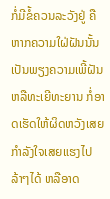ກໍ່ມີຂໍ້ຄວນລະວັງຢູ່ ຄືຫາກຄວາມໃຝ່ຝັນນັ້ນເປັນພຽງຄວາມເພີ້ຝັນຫລືທະເຍີທະຍານ ກໍ່ອາດເຮັດໃຫ້ຜິດຫວັງເສຍກຳລັງໃຈເສຍແຮງໄປລ້າໆໄດ້ ຫລືອາດ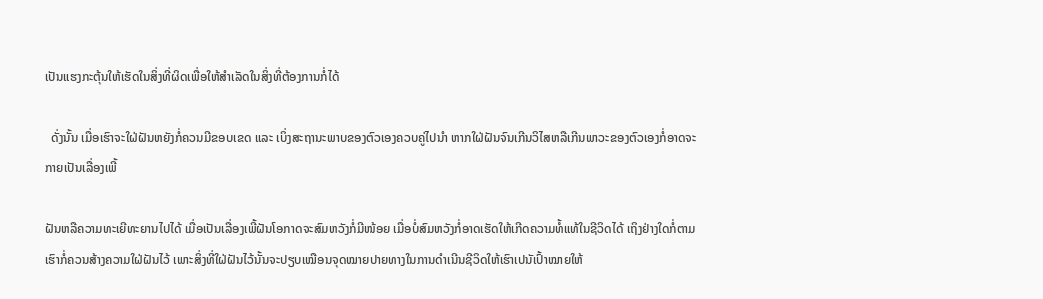ເປັນແຮງກະຕຸ້ນໃຫ້ເຮັດໃນສິ່ງທີ່ຜິດເພື່ອໃຫ້ສຳເລັດໃນສິ່ງທີ່ຕ້ອງການກໍ່ໄດ້

  ດັ່ງນັ້ນ ເມື່ອເຮົາຈະໃຝ່ຝັນຫຍັງກໍ່ຄວນມີຂອບເຂດ ແລະ ເບິ່ງສະຖານະພາບຂອງຕົວເອງຄວບຄູ່ໄປນຳ ຫາກໃຝ່ຝັນຈົນເກີນວິໄສຫລືເກີນພາວະຂອງຕົວເອງກໍ່ອາດຈະກາຍເປັນເລື່ອງເພີ້

ຝັນຫລືຄວາມທະເຍີທະຍານໄປໄດ້ ເມື່ອເປັນເລື່ອງເພີ້ຝັນໂອກາດຈະສົມຫວັງກໍ່ມີໜ້ອຍ ເມື່ອບໍ່ສົມຫວັງກໍ່ອາດເຮັດໃຫ້ເກີດຄວາມທໍ້ແທ້ໃນຊີວິດໄດ້ ເຖິງຢ່າງໃດກໍ່ຕາມເຮົາກໍ່ຄວນສ້າງຄວາມໃຝ່ຝັນໄວ້ ເພາະສິ່ງທີ່ໃຝ່ຝັນໄວ້ນັ້ນຈະປຽບເໝືອນຈຸດໝາຍປາຍທາງໃນການດຳເນີນຊີວິດໃຫ້ເຮົາເປນັເປົ້າໝາຍໃຫ້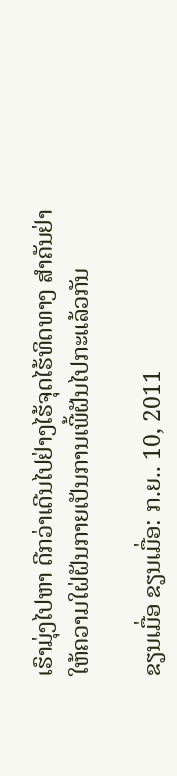ເຮົາມຸ່ງໄປຫາ ດີກວ່າເດີນໄປຢ່າງໄຮ້ຈຸດໄຮ້ທິດທາງ ສຳຄັນຢ່າໃຫ້ຄວາມໃຝ່ຝັນກາຍເປັນການເພີ້ຝັນໄປກະແລ້ວກັນ

ຂຽນເມື່ອ ຂຽນເມື່ອ: ກ.ຍ.. 10, 2011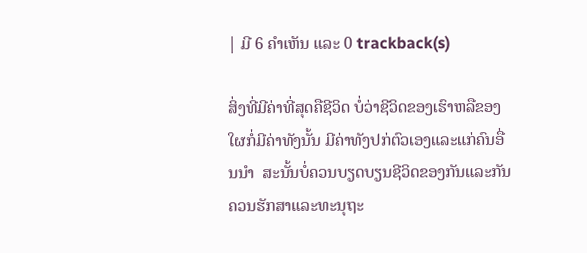| ມີ 6 ຄຳເຫັນ ແລະ 0 trackback(s)

ສິ່ງທີ່ມີຄ່າທີ່ສຸດຄືຊີວິດ ບໍ່ວ່າຊີວິດຂອງເຮົາຫລືຂອງໃຜກໍ່ມີຄ່າທັງນັ້ນ ມີຄ່າທັງປກ່ຕົວເອງແລະແກ່ຄົນອື່ນນຳ  ສະນັ້ນບໍ່ຄວນບຽດບຽນຊີວິດຂອງກັນແລະກັນ ຄວນຮັກສາແລະທະນຸຖະ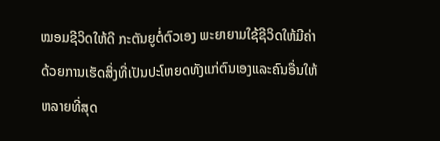ໝອມຊີວິດໃຫ້ດີ ກະຕັນຍູຕໍ່ຕົວເອງ ພະຍາຍາມໃຊ້ຊີວິດໃຫ້ມີຄ່າດ້ວຍການເຮັດສິ່ງທີ່ເປັນປະໂຫຍດທັງແກ່ຕົນເອງແລະຄົນອື່ນໃຫ້ຫລາຍທີ່ສຸດ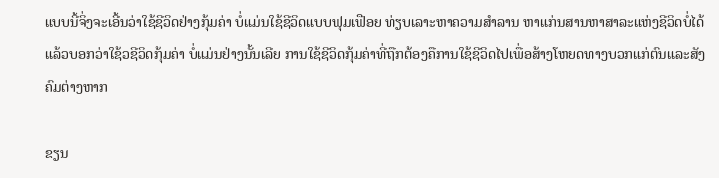ແບບນີ້ຈິ່ງຈະເອີ້ນວ່າໃຊ້ຊີວິດຢ່າງກຸ້ມຄ່າ ບໍ່ແມ່ນໃຊ້ຊີວິດແບບຟຸມເຟືອຍ ທ່ຽບເລາະຫາຄວາມສຳລານ ຫາແກ່ນສານຫາສາລະແຫ່ງຊີວິດບໍ່ໄດ້ ແລ້ວບອກວ່າໃຊ້ວຊີວິດກຸ້ມຄ່າ ບໍ່ແມ່ນຢ່າງນັ້ນເລີຍ ການໃຊ້ຊີວິດກຸ້ມຄ່າທີ່ຖືກຕ້ອງຄືການໃຊ້ຊີວິດໄປເພື່ອສ້າງໂຫຍດທາງບວກແກ່ຕົນແລະສັງຄົມຕ່າງຫາກ

ຂຽນ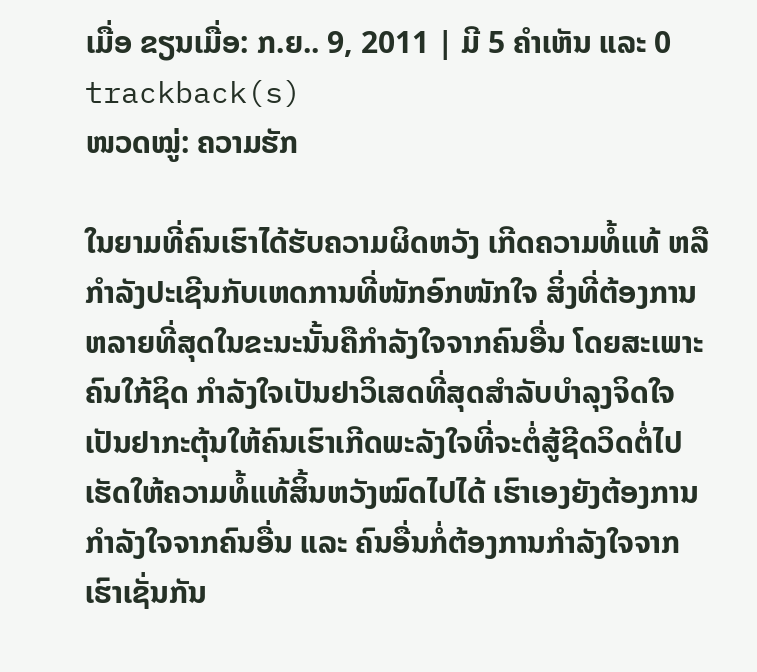ເມື່ອ ຂຽນເມື່ອ: ກ.ຍ.. 9, 2011 | ມີ 5 ຄຳເຫັນ ແລະ 0 trackback(s)
ໜວດໝູ່: ຄວາມຮັກ

ໃນຍາມທີ່ຄົນເຮົາໄດ້ຮັບຄວາມຜິດຫວັງ ເກີດຄວາມທໍ້ແທ້ ຫລື ກຳລັງປະເຊີນກັບເຫດການທີ່ໜັກອົກໜັກໃຈ ສິ່ງທີ່ຕ້ອງການຫລາຍທີ່ສຸດໃນຂະນະນັ້ນຄືກຳລັງໃຈຈາກຄົນອື່ນ ໂດຍສະເພາະຄົນໃກ້ຊິດ ກຳລັງໃຈເປັນຢາວິເສດທີ່ສຸດສຳລັບບຳລຸງຈິດໃຈ ເປັນຢາກະຕຸ້ນໃຫ້ຄົນເຮົາເກີດພະລັງໃຈທີ່ຈະຕໍ່ສູ້ຊີດວິດຕໍ່ໄປ ເຮັດໃຫ້ຄວາມທໍ້ແທ້ສິ້ນຫວັງໝົດໄປໄດ້ ເຮົາເອງຍັງຕ້ອງການກຳລັງໃຈຈາກຄົນອື່ນ ແລະ ຄົນອື່ນກໍ່ຕ້ອງການກຳລັງໃຈຈາກເຮົາເຊັ່ນກັນ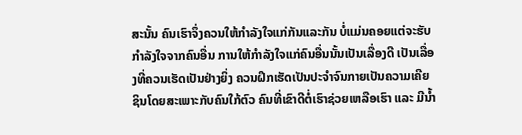ສະນັ້ນ ຄົນເຮົາຈຶ່ງຄວນໃຫ້ກຳລັງໃຈແກ່ກັນແລະກັນ ບໍ່ແມ່ນຄອຍແຕ່ຈະຮັບກຳລັງໃຈຈາກຄົນອື່ນ ການໃຫ້ກຳລັງໃຈແກ່ຄົນອື່ນນັ້ນເປັນເລື່ອງດີ ເປັນເລື່ອງທີ່ຄວນເຮັດເປັນຢ່າງຍິ່ງ ຄວນຝຶກເຮັດເປັນປະຈຳຈົນກາຍເປັນຄວາມເຄີຍຊິນໂດຍສະເພາະກັບຄົນໃກ້ຕົວ ຄົນທີ່ເຂົາດີຕໍ່ເຮົາຊ່ວຍເຫລືອເຮົາ ແລະ ມີນ້ຳ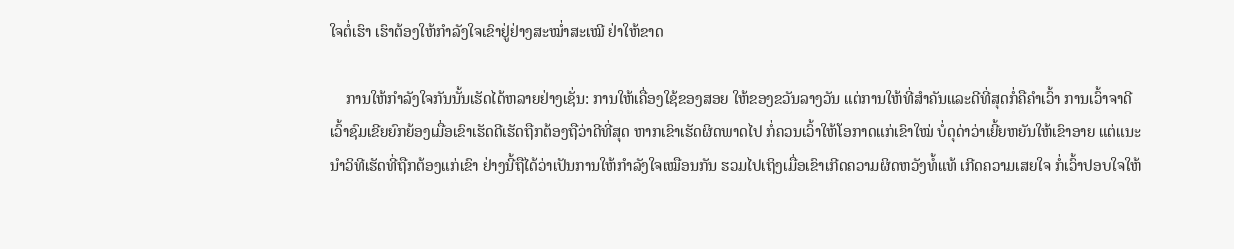ໃຈຕໍ່ເຮົາ ເຮົາຕ້ອງໃຫ້ກຳລັງໃຈເຂົາຢູ່ຢ່າງສະໝ່ຳສະເໝີ ຢ່າໃຫ້ຂາດ

    ການໃຫ້ກຳລັງໃຈກັນນັ້ນເຮັດໄດ້ຫລາຍຢ່າງເຊັ່ນ: ການໃຫ້ເຄື່ອງໃຊ້ຂອງສອຍ ໃຫ້ຂອງຂວັນລາງວັນ ແຕ່ການໃຫ້ທີ່ສຳຄັນແລະດີທີ່ສຸດກໍ່ຄືຄຳເວົ້າ ການເວົ້າຈາດີ ເວົ້າຊົມເຂີຍຍົກຍ້ອງເມື່ອເຂົາເຮັດດີເຮັດຖືກຕ້ອງຖືວ່າດີທີ່ສຸດ ຫາກເຂົາເຮັດຜິດພາດໄປ ກໍ່ຄວນເວົ້າໃຫ້ໂອກາດແກ່ເຂົາໃໝ່ ບໍ່ດຸດ່າວ່າເຍີ້ຍຫຍັນໃຫ້ເຂົາອາຍ ແຕ່ແນະນຳວິທີເຮັດທີ່ຖືກຕ້ອງແກ່ເຂົາ ຢ່າງນີ້ຖືໄດ້ວ່າເປັນການໃຫ້ກຳລັງໃຈເໝືອນກັນ ຮວມໄປເຖິງເມື່ອເຂົາເກີດຄວາມຜິດຫວັງທໍ້ແທ້ ເກີດຄວາມເສຍໃຈ ກໍ່ເວົ້າປອບໃຈໃຫ້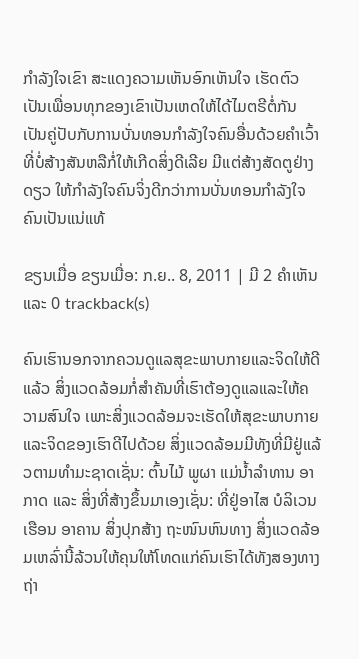ກຳລັງໃຈເຂົາ ສະແດງຄວາມເຫັນອົກເຫັນໃຈ ເຮັດຕົວເປັນເພື່ອນທຸກຂອງເຂົາເປັນເຫດໃຫ້ໄດ້ໄມຕຣີຕໍ່ກັນ ເປັນຄູ່ປັບກັບການບັ່ນທອນກຳລັງໃຈຄົນອື່ນດ້ວຍຄຳເວົ້າທີ່ບໍ່ສ້າງສັນຫລືກໍ່ໃຫ້ເກີດສິ່ງດີເລີຍ ມີແຕ່ສ້າງສັດຕູຢ່າງດຽວ ໃຫ້ກຳລັງໃຈຄົນຈິ່ງດີກວ່າການບັ່ນທອນກຳລັງໃຈຄົນເປັນແນ່ແທ້

ຂຽນເມື່ອ ຂຽນເມື່ອ: ກ.ຍ.. 8, 2011 | ມີ 2 ຄຳເຫັນ ແລະ 0 trackback(s)

ຄົນເຮົານອກຈາກຄວນດູແລສຸຂະພາບກາຍແລະຈິດໃຫ້ດີແລ້ວ ສິ່ງແວດລ້ອມກໍ່ສຳຄັນທີ່ເຮົາຕ້ອງດູແລແລະໃຫ້ຄວາມສົນໃຈ ເພາະສິ່ງແວດລ້ອມຈະເຮັດໃຫ້ສຸຂະພາບກາຍແລະຈິດຂອງເຮົາດີໄປດ້ວຍ ສິ່ງແວດລ້ອມມີທັງທີ່ມີຢູ່ແລ້ວຕາມທຳມະຊາດເຊັ່ນ: ຕົ້ນໄມ້ ພູຜາ ແມ່ນ້ຳລຳທານ ອາກາດ ແລະ ສິ່ງທີ່ສ້າງຂຶ້ນມາເອງເຊັ່ນ: ທີ່ຢູ່ອາໄສ ບໍລິເວນເຮືອນ ອາຄານ ສິ່ງປຸກສ້າງ ຖະໜົນຫົນທາງ ສິ່ງແວດລ້ອມເຫລົ່ານີ້ລ້ວນໃຫ້ຄຸນໃຫ້ໂທດແກ່ຄົນເຮົາໄດ້ທັງສອງທາງ ຖ່າ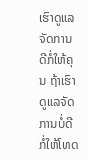ເຮົາດູແລຈັດການດີກໍ່ໃຫ້ຄຸນ ຖ້າເຮົາດູແລຈັດການບໍ່ດີກໍ່ໃຫ້ໂທດ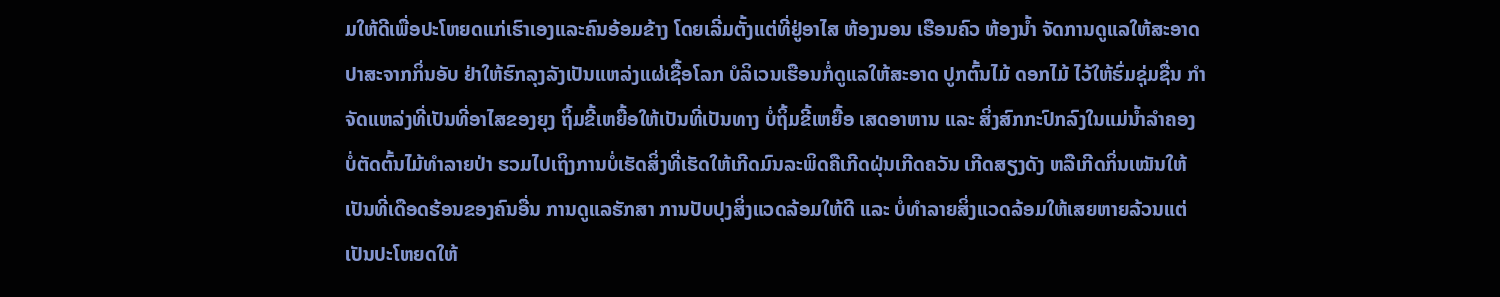ມໃຫ້ດີເພື່ອປະໂຫຍດແກ່ເຮົາເອງແລະຄົນອ້ອມຂ້າງ ໂດຍເລີ່ມຕັ້ງແຕ່ທີ່ຢູ່ອາໄສ ຫ້ອງນອນ ເຮືອນຄົວ ຫ້ອງນ້ຳ ຈັດການດູແລໃຫ້ສະອາດປາສະຈາກກິ່ນອັບ ຢ່າໃຫ້ຮົກລຸງລັງເປັນແຫລ່ງແຜ່ເຊື້ອໂລກ ບໍລິເວນເຮືອນກໍ່ດູແລໃຫ້ສະອາດ ປູກຕົ້ນໄມ້ ດອກໄມ້ ໄວ້ໃຫ້ຮົ່ມຊຸ່ມຊື່ນ ກຳຈັດແຫລ່ງທີ່ເປັນທີ່ອາໄສຂອງຍຸງ ຖິ້ມຂີ້ເຫຍື້ອໃຫ້ເປັນທີ່ເປັນທາງ ບໍ່ຖິ້ມຂີ້ເຫຍື້ອ ເສດອາຫານ ແລະ ສິ່ງສົກກະປົກລົງໃນແມ່ນ້ຳລຳຄອງ ບໍ່ຕັດຕົ້ນໄມ້ທຳລາຍປ່າ ຮວມໄປເຖິງການບໍ່ເຮັດສິ່ງທີ່ເຮັດໃຫ້ເກີດມົນລະພິດຄືເກີດຝຸ່ນເກີດຄວັນ ເກີດສຽງດັງ ຫລືເກີດກິ່ນເໝັນໃຫ້ເປັນທີ່ເດືອດຮ້ອນຂອງຄົນອື່ນ ການດູແລຮັກສາ ການປັບປຸງສິ່ງແວດລ້ອມໃຫ້ດີ ແລະ ບໍ່ທຳລາຍສິ່ງແວດລ້ອມໃຫ້ເສຍຫາຍລ້ວນແຕ່ເປັນປະໂຫຍດໃຫ້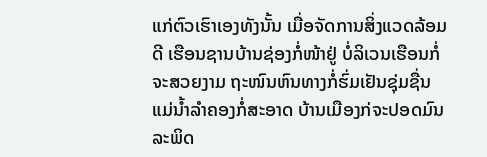ແກ່ຕົວເຮົາເອງທັງນັ້ນ ເມື່ອຈັດການສິ່ງແວດລ້ອມດີ ເຮືອນຊານບ້ານຊ່ອງກໍ່ໜ້າຢູ່ ບໍ່ລິເວນເຮືອນກໍ່ຈະສວຍງາມ ຖະໜົນຫົນທາງກໍ່ຮົ່ມເຢັນຊຸ່ມຊື່ນ ແມ່ນ້ຳລຳຄອງກໍ່ສະອາດ ບ້ານເມືອງກ່ຈະປອດມົນລະພິດ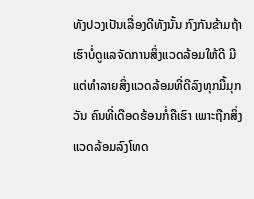ທັງປວງເປັນເລື່ອງດີທັງນັ້ນ ກົງກັນຂ້າມຖ້າເຮົາບໍ່ດູແລຈັດການສິ່ງແວດລ້ອມໃຫ້ດີ ມີແຕ່ທຳລາຍສິ່ງແວດລ້ອມທີ່ດີລົງທຸກມື້ມຸກວັນ ຄົນທີ່ເດືອດຮ້ອນກໍ່ຄືເຮົາ ເພາະຖືກສິ່ງແວດລ້ອມລົງໂທດ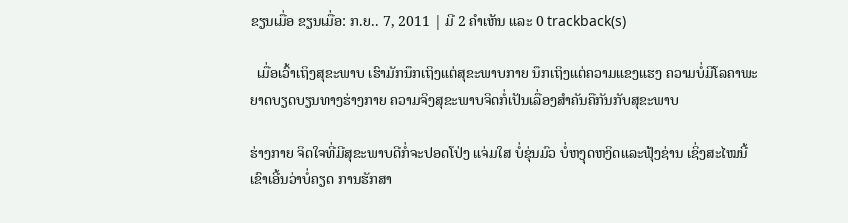ຂຽນເມື່ອ ຂຽນເມື່ອ: ກ.ຍ.. 7, 2011 | ມີ 2 ຄຳເຫັນ ແລະ 0 trackback(s)

  ເມື່ອເວົ້າເຖິງສຸຂະພາບ ເຮົາມັກນຶກເຖິງແຕ່ສຸຂະພາບກາຍ ນຶກເຖິງແຕ່ຄວາມແຂງແຮງ ຄວາມບໍ່ມີໂລຄາພະຍາດບຽດບຽນທາງຮ່າງກາຍ ຄວາມຈິງສຸຂະພາບຈິດກໍ່ເປັນເລື່ອງສຳຄັນຄືກັນກັບສຸຂະພາບ

ຮ່າງກາຍ ຈິດໃຈທີ່ມີສຸຂະພາບດີກໍ່ຈະປອດໂປ່ງ ແຈ່ມໃສ ບໍ່ຂຸ່ນມົວ ບໍ່ຫງຸດຫງິດແລະຟຸ້ງຊ່ານ ເຊິ່ງສະໄໝນີ້ເຂົາເອີ້ນວ່າບໍ່ຄຽດ ການຮັກສາ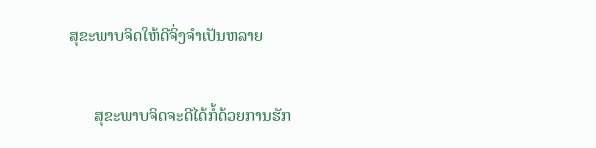ສຸຂະພາບຈິດໃຫ້ດີຈິ່ງຈຳເປັນຫລາຍ

      ສຸຂະພາບຈິດຈະດີໄດ້ກໍ້ດ້ວຍການຮັກ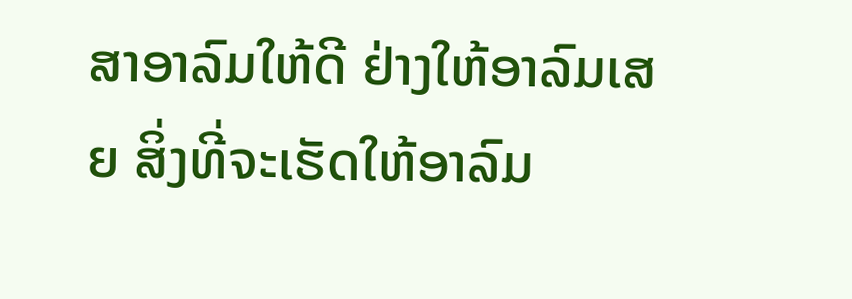ສາອາລົມໃຫ້ດີ ຢ່າງໃຫ້ອາລົມເສຍ ສິ່ງທີ່ຈະເຮັດໃຫ້ອາລົມ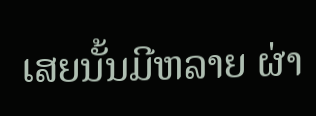ເສຍນັ້ນມີຫລາຍ ຜ່າ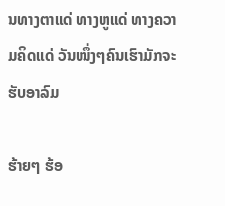ນທາງຕາແດ່ ທາງຫູແດ່ ທາງຄວາມຄິດແດ່ ວັນໜຶ່ງໆຄົນເຮົາມັກຈະຮັບອາລົມ

ຮ້າຍໆ ຮ້ອ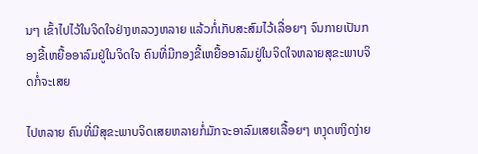ນໆ ເຂົ້າໄປໄວ້ໃນຈິດໃຈຢ່າງຫລວງຫລາຍ ແລ້ວກໍ່ເກັບສະສົມໄວ້ເລື່ອຍໆ ຈົນກາຍເປັນກອງຂີ້ເຫຍື້ອອາລົມຢູ່ໃນຈິດໃຈ ຄົນທີ່ມີກອງຂີ້ເຫຍື້ອອາລົມຢູ່ໃນຈິດໃຈຫລາຍສຸຂະພາບຈິດກໍ່ຈະເສຍ

ໄປຫລາຍ ຄົນທີ່ມີສຸຂະພາບຈິດເສຍຫລາຍກໍ່ມັກຈະອາລົມເສຍເລື້ອຍໆ ຫງຸດຫງິດງ່າຍ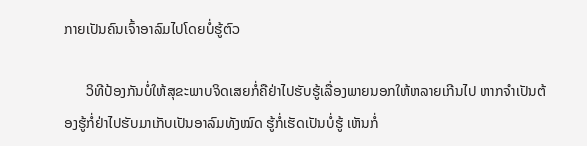ກາຍເປັນຄົນເຈົ້າອາລົມໄປໂດຍບໍ່ຮູ້ຕົວ

      ວິທີປ້ອງກັນບໍ່ໃຫ້ສຸຂະພາບຈິດເສຍກໍ່ຄືຢ່າໄປຮັບຮູ້ເລື່ອງພາຍນອກໃຫ້ຫລາຍເກີນໄປ ຫາກຈຳເປັນຕ້ອງຮູ້ກໍ່ຢ່າໄປຮັບມາເກັບເປັນອາລົມທັງໝົດ ຮູ້ກໍ່ເຮັດເປັນບໍ່ຮູ້ ເຫັນກໍ່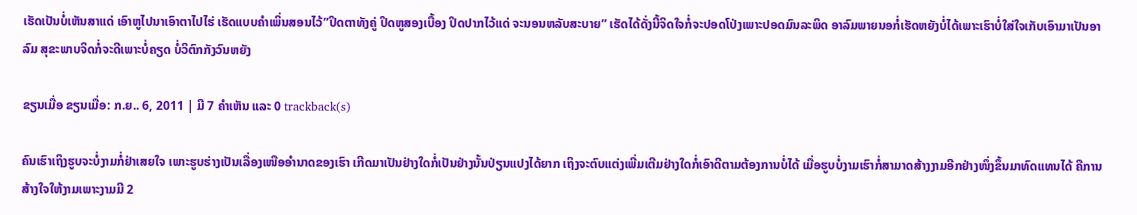ເຮັດເປັນບໍ່ເຫັນສາແດ່ ເອົາຫູໄປນາເອົາຕາໄປໄຮ່ ເຮັດແບບຄຳເພິ່ນສອນໄວ້”ປິດຕາທັງຄູ່ ປິດຫູສອງເບື້ອງ ປິດປາກໄວ້ແດ່ ຈະນອນຫລັບສະບາຍ” ເຮັດໄດ້ດັ່ງນີ້ຈິດໃຈກໍ່ຈະປອດໂປ່ງເພາະປອດມົນລະພິດ ອາລົມພາຍນອກໍ່ເຮັດຫຍັງບໍ່ໄດ້ເພາະເຮົາບໍ່ໃສ່ໃຈເກັບເອົາມາເປັນອາລົມ ສຸຂະພາບຈິດກໍ່ຈະດີເພາະບໍ່ຄຽດ ບໍ່ວິຕົກກັງວົນຫຍັງ

ຂຽນເມື່ອ ຂຽນເມື່ອ: ກ.ຍ.. 6, 2011 | ມີ 7 ຄຳເຫັນ ແລະ 0 trackback(s)

ຄົນເຮົາເຖິງຮູບຈະບໍ່ງາມກໍ່ຢ່າເສຍໃຈ ເພາະຮູບຮ່າງເປັນເລື່ອງເໜືອອຳນາດຂອງເຮົາ ເກີດມາເປັນຢ່າງໃດກໍ່ເປັນຢ່າງນັ້ນປ່ຽນແປງໄດ້ຍາກ ເຖິງຈະຕົບແຕ່ງເພີ່ມເຕີມຢ່າງໃດກໍ່ເອົາດີຕາມຕ້ອງການບໍ່ໄດ້ ເມື່ອຮູບບໍ່ງາມເຮົາກໍ່ສາມາດສ້າງງາມອີກຢ່າງໜຶ່ງຂຶ້ນມາທົດແທນໄດ້ ຄືການສ້າງໃຈໃຫ້ງາມເພາະງາມມີ 2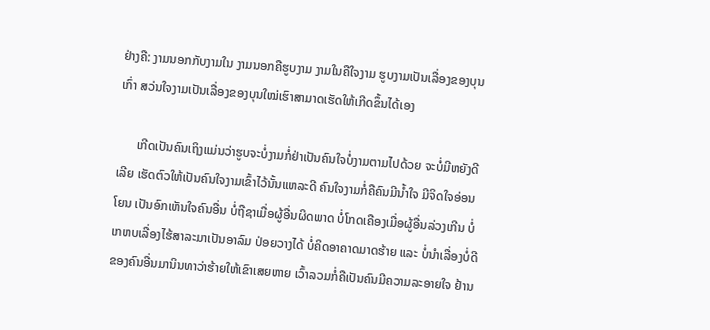ຢ່າງຄື: ງາມນອກກັບງາມໃນ ງາມນອກຄືຮູບງາມ ງາມໃນຄືໃຈງາມ ຮູບງາມເປັນເລື່ອງຂອງບຸນເກົ່າ ສວ່ນໃຈງາມເປັນເລື່ອງຂອງບຸນໃໝ່ເຮົາສາມາດເຮັດໃຫ້ເກີດຂຶ້ນໄດ້ເອງ

      ເກີດເປັນຄົນເຖິງແມ່ນວ່າຮູບຈະບໍ່ງາມກໍ່ຢ່າເປັນຄົນໃຈບໍ່ງາມຕາມໄປດ້ວຍ ຈະບໍ່ມີຫຍັງດີເລີຍ ເຮັດຕົວໃຫ້ເປັນຄົນໃຈງາມເຂົ້າໄວ້ນັ້ນແຫລະດີ ຄົນໃຈງາມກໍ່ຄືຄົນມີນ້ຳໃຈ ມີຈິດໃຈອ່ອນໂຍນ ເປັນອົກເຫັນໃຈຄົນອື່ນ ບໍ່ຖືຊາເມື່ອຜູ້ອື່ນຜິດພາດ ບໍ່ໂກດເຄືອງເມື່ອຜູ້ອື່ນລ່ວງເກີນ ບໍ່ເກຫບເລື່ອງໄຮ້ສາລະມາເປັນອາລົມ ປ່ອຍວາງໄດ້ ບໍ່ຄິດອາຄາດມາດຮ້າຍ ແລະ ບໍ່ນຳເລື່ອງບໍ່ດີຂອງຄົນອື່ນມານິນທາວ່າຮ້າຍໃຫ້ເຂົາເສຍຫາຍ ເວົ້າລວມກໍ່ຄືເປັນຄົນມີຄວາມລະອາຍໃຈ ຢ້ານ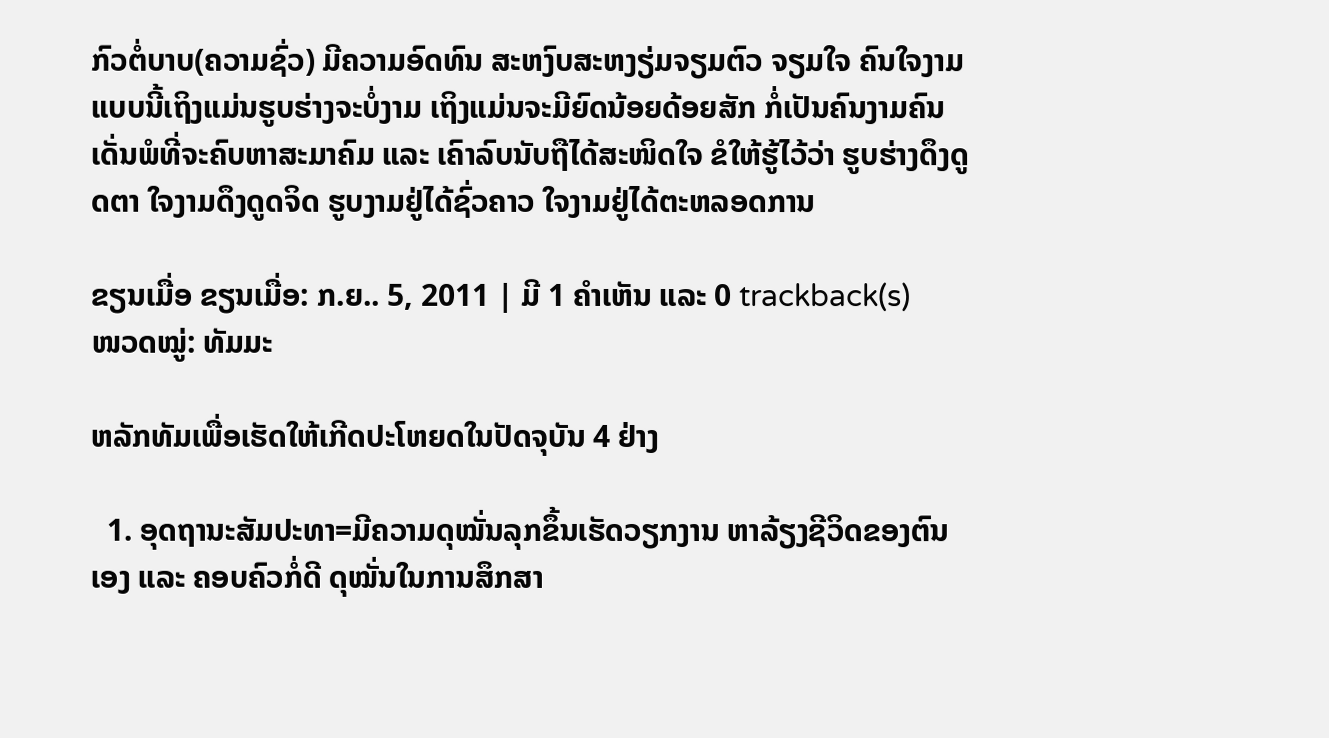ກົວຕໍ່ບາບ(ຄວາມຊົ່ວ) ມີຄວາມອົດທົນ ສະຫງົບສະຫງຽ່ມຈຽມຕົວ ຈຽມໃຈ ຄົນໃຈງາມແບບນີ້ເຖິງແມ່ນຮູບຮ່າງຈະບໍ່ງາມ ເຖິງແມ່ນຈະມີຍົດນ້ອຍດ້ອຍສັກ ກໍ່ເປັນຄົນງາມຄົນເດັ່ນພໍທີ່ຈະຄົບຫາສະມາຄົມ ແລະ ເຄົາລົບນັບຖືໄດ້ສະໜິດໃຈ ຂໍໃຫ້ຮູ້ໄວ້ວ່າ ຮູບຮ່າງດຶງດູດຕາ ໃຈງາມດຶງດູດຈິດ ຮູບງາມຢູ່ໄດ້ຊົ່ວຄາວ ໃຈງາມຢູ່ໄດ້ຕະຫລອດການ

ຂຽນເມື່ອ ຂຽນເມື່ອ: ກ.ຍ.. 5, 2011 | ມີ 1 ຄຳເຫັນ ແລະ 0 trackback(s)
ໜວດໝູ່: ທັມມະ

ຫລັກທັມເພື່ອເຮັດໃຫ້ເກີດປະໂຫຍດໃນປັດຈຸບັນ 4 ຢ່າງ

  1. ອຸດຖານະສັມປະທາ=ມີຄວາມດຸໝັ່ນລຸກຂຶ້ນເຮັດວຽກງານ ຫາລ້ຽງຊີວິດຂອງຕົນເອງ ແລະ ຄອບຄົວກໍ່ດີ ດຸໝັ່ນໃນການສຶກສາ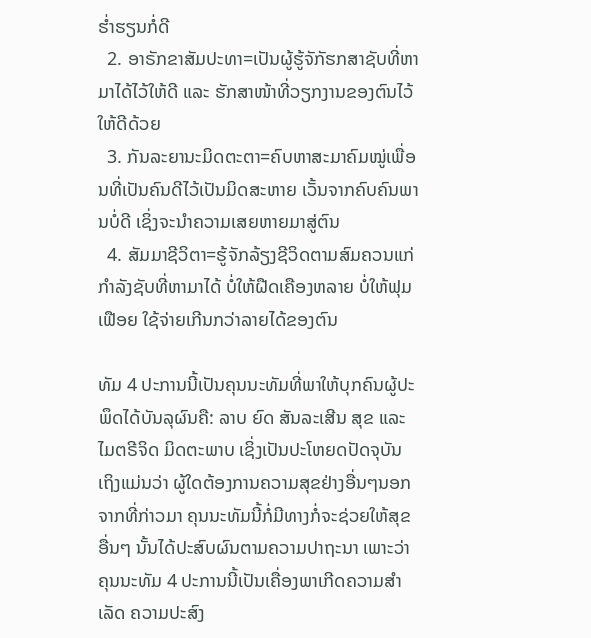ຮ່ຳຮຽນກໍ່ດີ
  2. ອາຣັກຂາສັມປະທາ=ເປັນຜູ້ຮູ້ຈັກັຮກສາຊັບທີ່ຫາມາໄດ້ໄວ້ໃຫ້ດີ ແລະ ຮັກສາໜ້າທີ່ວຽກງານຂອງຕົນໄວ້ໃຫ້ດີດ້ວຍ
  3. ກັນລະຍານະມິດຕະຕາ=ຄົບຫາສະມາຄົມໝູ່ເພື່ອນທີ່ເປັນຄົນດີໄວ້ເປັນມິດສະຫາຍ ເວັ້ນຈາກຄົບຄົນພານບໍ່ດີ ເຊິ່ງຈະນຳຄວາມເສຍຫາຍມາສູ່ຕົນ
  4. ສັມມາຊີວິຕາ=ຮູ້ຈັກລ້ຽງຊີວິດຕາມສົມຄວນແກ່ກຳລັງຊັບທີ່ຫາມາໄດ້ ບໍ່ໃຫ້ຝືດເຄືອງຫລາຍ ບໍ່ໃຫ້ຟຸມເຟືອຍ ໃຊ້ຈ່າຍເກີນກວ່າລາຍໄດ້ຂອງຕົນ

ທັມ 4 ປະການນີ້ເປັນຄຸນນະທັມທີ່ພາໃຫ້ບຸກຄົນຜູ້ປະພຶດໄດ້ບັນລຸຜົນຄື: ລາບ ຍົດ ສັນລະເສີນ ສຸຂ ແລະ ໄມຕຣີຈິດ ມິດຕະພາບ ເຊິ່ງເປັນປະໂຫຍດປັດຈຸບັນ ເຖິງແມ່ນວ່າ ຜູ້ໃດຕ້ອງການຄວາມສຸຂຢ່າງອື່ນໆນອກຈາກທີ່ກ່າວມາ ຄຸນນະທັມນີ້ກໍ່ມີທາງກໍ່ຈະຊ່ວຍໃຫ້ສຸຂອື່ນໆ ນັ້ນໄດ້ປະສົບຜົນຕາມຄວາມປາຖະນາ ເພາະວ່າຄຸນນະທັມ 4 ປະການນີ້ເປັນເຄື່ອງພາເກີດຄວາມສຳເລັດ ຄວາມປະສົງ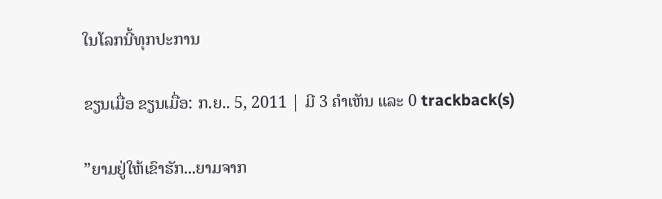ໃນໂລກນີ້ທຸກປະການ

ຂຽນເມື່ອ ຂຽນເມື່ອ: ກ.ຍ.. 5, 2011 | ມີ 3 ຄຳເຫັນ ແລະ 0 trackback(s)

”ຍາມຢູ່ໃຫ້ເຂົາຮັກ...ຍາມຈາກ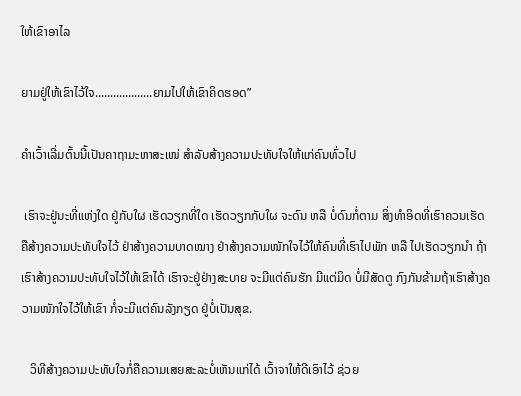ໃຫ້ເຂົາອາໄລ

ຍາມຢູ່ໃຫ້ເຂົາໄວ້ໃຈ...................ຍາມໄປໃຫ້ເຂົາຄິດຮອດ”

ຄຳເວົ້າເລີ່ມຕົ້ນນີ້ເປັນຄາຖາມະຫາສະເໜ່ ສຳລັບສ້າງຄວາມປະທັບໃຈໃຫ້ແກ່ຄົນທົ່ວໄປ

 ເຮົາຈະຢູ່ນະທີ່ແຫ່ງໃດ ຢູ່ກັບໃຜ ເຮັດວຽກທີ່ໃດ ເຮັດວຽກກັບໃຜ ຈະດົນ ຫລື ບໍ່ດົນກໍ່ຕາມ ສິ່ງທຳອິດທີ່ເຮົາຄວນເຮັດຄືສ້າງຄວາມປະທັບໃຈໄວ້ ຢ່າສ້າງຄວາມບາດໝາງ ຢ່າສ້າງຄວາມໜັກໃຈໄວ້ໃຫ້ຄົນທີ່ເຮົາໄປພັກ ຫລື ໄປເຮັດວຽກນຳ ຖ້າເຮົາສ້າງຄວາມປະທັບໃຈໄວ້ໃຫ້ເຂົາໄດ້ ເຮົາຈະຢູ່ຢ່າງສະບາຍ ຈະມີແຕ່ຄົນຮັກ ມີແຕ່ມິດ ບໍ່ມີສັດຕູ ກົງກັນຂ້າມຖ້າເຮົາສ້າງຄວາມໜັກໃຈໄວ້ໃຫ້ເຂົາ ກໍ່ຈະມີແຕ່ຄົນລັງກຽດ ຢູ່ບໍ່ເປັນສຸຂ.

   ວິທີສ້າງຄວາມປະທັບໃຈກໍ່ຄືຄວາມເສຍສະລະບໍ່ເຫັນແກ່ໄດ້ ເວົ້າຈາໃຫ້ດີເອົາໄວ້ ຊ່ວຍ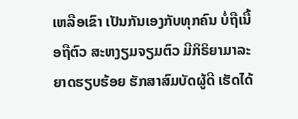ເຫລືອເຂົາ ເປັນກັນເອງກັບທຸກຄົນ ບໍ່ຖືເນື້ອຖືຕົວ ສະຫງຽມຈຽມຕົວ ມີກິຣິຍາມາລະຍາດຮຽບຮ້ອຍ ຮັກສາສົມບັດຜູ້ດີ ເຮັດໄດ້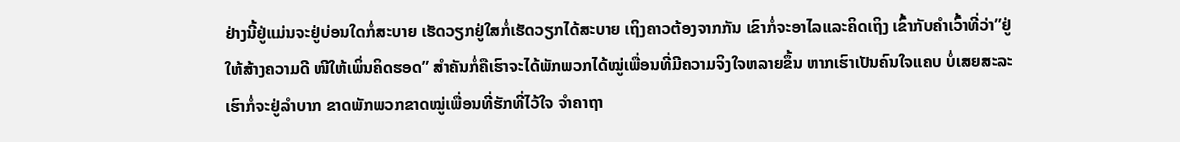ຢ່າງນີ້ຢູ່ແມ່ນຈະຢູ່ບ່ອນໃດກໍ່ສະບາຍ ເຮັດວຽກຢູ່ໃສກໍ່ເຮັດວຽກໄດ້ສະບາຍ ເຖິງຄາວຕ້ອງຈາກກັນ ເຂົາກໍ່ຈະອາໄລແລະຄິດເຖິງ ເຂົ້າກັບຄຳເວົ້າທີ່ວ່າ”ຢູ່ໃຫ້ສ້າງຄວາມດີ ໜີໃຫ້ເພິ່ນຄິດຮອດ” ສຳຄັນກໍ່ຄືເຮົາຈະໄດ້ພັກພວກໄດ້ໝູ່ເພື່ອນທີ່ມີຄວາມຈິງໃຈຫລາຍຂຶ້ນ ຫາກເຮົາເປັນຄົນໃຈແຄບ ບໍ່ເສຍສະລະ ເຮົາກໍ່ຈະຢູ່ລຳບາກ ຂາດພັກພວກຂາດໝູ່ເພື່ອນທີ່ຮັກທີ່ໄວ້ໃຈ ຈຳຄາຖາ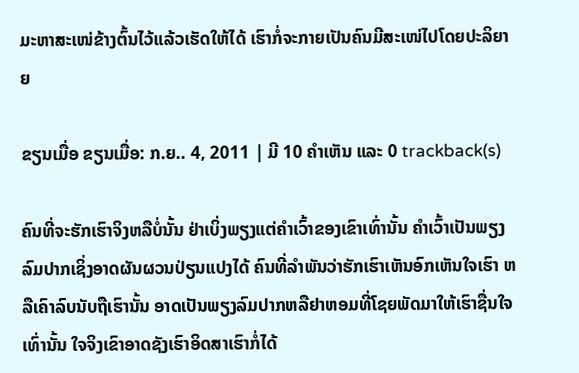ມະຫາສະເໜ່ຂ້າງຕົ້ນໄວ້ແລ້ວເຮັດໃຫ້ໄດ້ ເຮົາກໍ່ຈະກາຍເປັນຄົນມີສະເໜ່ໄປໂດຍປະລິຍາຍ

ຂຽນເມື່ອ ຂຽນເມື່ອ: ກ.ຍ.. 4, 2011 | ມີ 10 ຄຳເຫັນ ແລະ 0 trackback(s)

ຄົນທີ່ຈະຮັກເຮົາຈິງຫລືບໍ່ນັ້ນ ຢ່າເບິ່ງພຽງແຕ່ຄຳເວົ້າຂອງເຂົາເທົ່ານັ້ນ ຄຳເວົ້າເປັນພຽງລົມປາກເຊິ່ງອາດຜັນຜວນປ່ຽນແປງໄດ້ ຄົນທີ່ລຳພັນວ່າຮັກເຮົາເຫັນອົກເຫັນໃຈເຮົາ ຫລືເຄົາລົບນັບຖືເຮົານັ້ນ ອາດເປັນພຽງລົມປາກຫລືຢາຫອມທີ່ໂຊຍພັດມາໃຫ້ເຮົາຊື່ນໃຈເທົ່ານັ້ນ ໃຈຈິງເຂົາອາດຊັງເຮົາອິດສາເຮົາກໍ່ໄດ້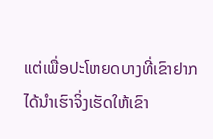ແຕ່ເພື່ອປະໂຫຍດບາງທີ່ເຂົາຢາກໄດ້ນຳເຮົາຈິ່ງເຮັດໃຫ້ເຂົາ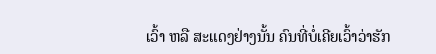ເວົ້າ ຫລື ສະແດງຢ່າງນັ້ນ ຄົນທີ່ບໍ່ເຄີຍເວົ້າວ່າຮັກ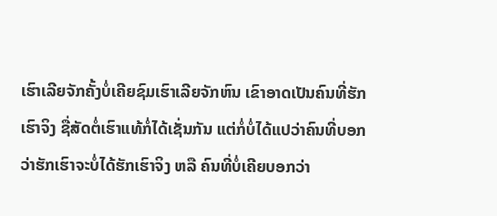ເຮົາເລີຍຈັກຄັ້ງບໍ່ເຄີຍຊົມເຮົາເລີຍຈັກຫົນ ເຂົາອາດເປັນຄົນທີ່ຮັກເຮົາຈິງ ຊື່ສັດຕໍ່ເຮົາແທ້ກໍ່ໄດ້ເຊັ່ນກັນ ແຕ່ກໍ່ບໍ່ໄດ້ແປວ່າຄົນທີ່ບອກວ່າຮັກເຮົາຈະບໍ່ໄດ້ຮັກເຮົາຈິງ ຫລື ຄົນທີ່ບໍ່ເຄີຍບອກວ່າ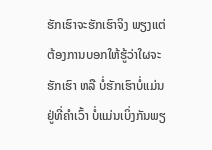ຮັກເຮົາຈະຮັກເຮົາຈິງ ພຽງແຕ່ຕ້ອງການບອກໃຫ້ຮູ້ວ່າໃຜຈະຮັກເຮົາ ຫລື ບໍ່ຮັກເຮົາບໍ່ແມ່ນຢູ່ທີ່ຄຳເວົ້າ ບໍ່ແມ່ນເບິ່ງກັນພຽ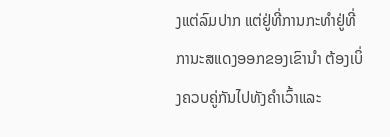ງແຕ່ລົມປາກ ແຕ່ຢູ່ທີ່ການກະທຳຢູ່ທີ່ການະສແດງອອກຂອງເຂົານຳ ຕ້ອງເບິ່ງຄວບຄູ່ກັນໄປທັງຄຳເວົ້າແລະ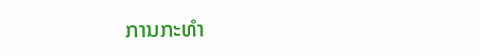ການກະທຳ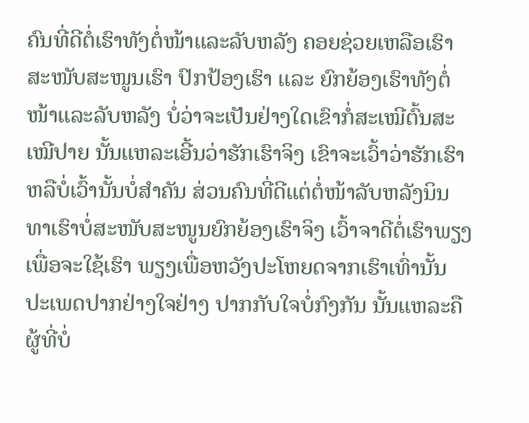ຄົນທີ່ດີຕໍ່ເຮົາທັງຕໍ່ໜ້າແລະລັບຫລັງ ຄອຍຊ່ວຍເຫລືອເຮົາ ສະໜັບສະໜູນເຮົາ ປົກປ້ອງເຮົາ ແລະ ຍົກຍ້ອງເຮົາທັງຕໍ່ໜ້າແລະລັບຫລັງ ບໍ່ວ່າຈະເປັນຢ່າງໃດເຂົາກໍ່ສະເໝີຕົ້ນສະເໝີປາຍ ນັ້ນແຫລະເອີ້ນວ່າຮັກເຮົາຈິງ ເຂົາຈະເວົ້າວ່າຮັກເຮົາຫລືບໍ່ເວົ້ານັ້ນບໍ່ສຳຄັນ ສ່ວນຄົນທີ່ດີແຕ່ຕໍ່ໜ້າລັບຫລັງນິນທາເຮົາບໍ່ສະໜັບສະໜູນຍົກຍ້ອງເຮົາຈິງ ເວົ້າຈາດີຕໍ່ເຮົາພຽງເພື່ອຈະໃຊ້ເຮົາ ພຽງເພື່ອຫວັງປະໂຫຍດຈາກເຮົາເທົ່ານັ້ນ ປະເພດປາກຢ່າງໃຈຢ່າງ ປາກກັບໃຈບໍ່ກົງກັນ ນັ້ນແຫລະຄືຜູ້ທີ່ບໍ່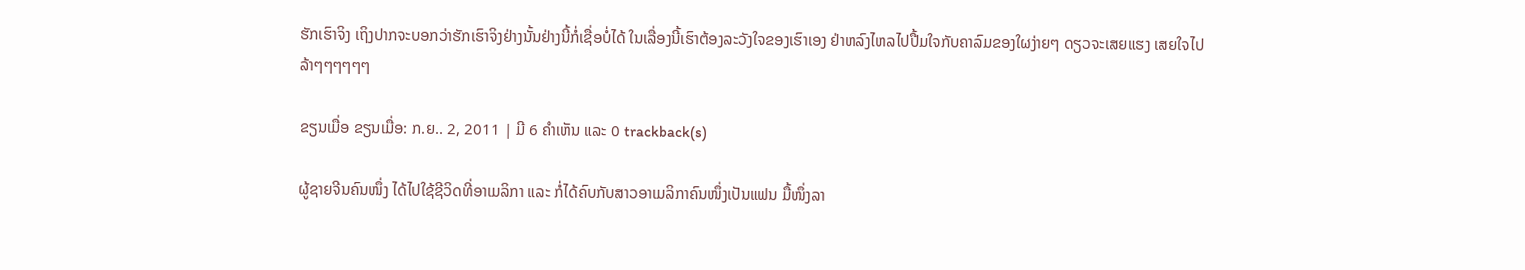ຮັກເຮົາຈິງ ເຖິງປາກຈະບອກວ່າຮັກເຮົາຈິງຢ່າງນັ້ນຢ່າງນີ້ກໍ່ເຊື່ອບໍ່ໄດ້ ໃນເລື່ອງນີ້ເຮົາຕ້ອງລະວັງໃຈຂອງເຮົາເອງ ຢ່າຫລົງໄຫລໄປປື້ມໃຈກັບຄາລົມຂອງໃຜງ່າຍໆ ດຽວຈະເສຍແຮງ ເສຍໃຈໄປລ້າໆໆໆໆໆໆ

ຂຽນເມື່ອ ຂຽນເມື່ອ: ກ.ຍ.. 2, 2011 | ມີ 6 ຄຳເຫັນ ແລະ 0 trackback(s)

ຜູ້ຊາຍຈີນຄົນໜຶ່ງ ໄດ້ໄປໃຊ້ຊີວິດທີ່ອາເມລິກາ ແລະ ກໍ່ໄດ້ຄົບກັບສາວອາເມລິກາຄົນໜຶ່ງເປັນແຟນ ມື້ໜຶ່ງລາ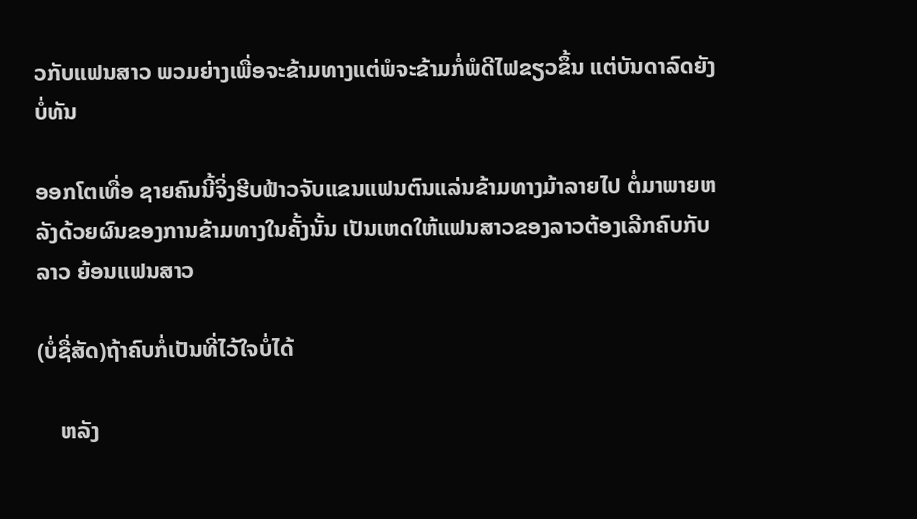ວກັບແຟນສາວ ພວມຍ່າງເພື່ອຈະຂ້າມທາງແຕ່ພໍຈະຂ້າມກໍ່ພໍດີໄຟຂຽວຂຶ້ນ ແຕ່ບັນດາລົດຍັງບໍ່ທັນ

ອອກໂຕເທື່ອ ຊາຍຄົນນີ້ຈິ່ງຮີບຟ້າວຈັບແຂນແຟນຕົນແລ່ນຂ້າມທາງມ້າລາຍໄປ ຕໍ່ມາພາຍຫລັງດ້ວຍຜົນຂອງການຂ້າມທາງໃນຄັ້ງນັ້ນ ເປັນເຫດໃຫ້ແຟນສາວຂອງລາວຕ້ອງເລີກຄົບກັບລາວ ຍ້ອນແຟນສາວ

(ບໍ່ຊື່ສັດ)ຖ້າຄົບກໍ່ເປັນທີ່ໄວ້ໃຈບໍ່ໄດ້

    ຫລັງ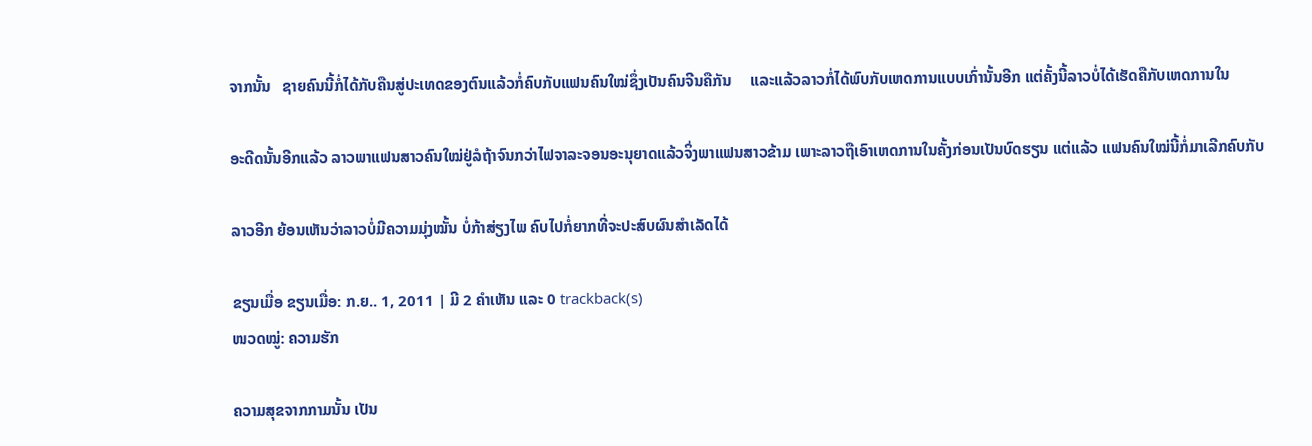ຈາກນັ້ນ   ຊາຍຄົນນີ້ກໍ່ໄດ້ກັບຄືນສູ່ປະເທດຂອງຕົນແລ້ວກໍ່ຄົບກັບແຟນຄົນໃໝ່ຊຶ່ງເປັນຄົນຈີນຄືກັນ     ແລະແລ້ວລາວກໍ່ໄດ້ພົບກັບເຫດການແບບເກົ່ານັ້ນອີກ ແຕ່ຄັ້ງນີ້ລາວບໍ່ໄດ້ເຮັດຄືກັບເຫດການໃນ

ອະດີດນັ້ນອີກແລ້ວ ລາວພາແຟນສາວຄົນໃໝ່ຢູ່ລໍຖ້າຈົນກວ່າໄຟຈາລະຈອນອະນຸຍາດແລ້ວຈິ່ງພາແຟນສາວຂ້າມ ເພາະລາວຖືເອົາເຫດການໃນຄັ້ງກ່ອນເປັນບົດຮຽນ ແຕ່ແລ້ວ ແຟນຄົນໃໝ່ນີ້ກໍ່ມາເລີກຄົບກັບ

ລາວອີກ ຍ້ອນເຫັນວ່າລາວບໍ່ມີຄວາມມຸ່ງໝັ້ນ ບໍ່ກ້າສ່ຽງໄພ ຄົບໄປກໍ່ຍາກທີ່ຈະປະສົບຜົນສຳເລັດໄດ້

ຂຽນເມື່ອ ຂຽນເມື່ອ: ກ.ຍ.. 1, 2011 | ມີ 2 ຄຳເຫັນ ແລະ 0 trackback(s)
ໜວດໝູ່: ຄວາມຮັກ

ຄວາມສຸຂຈາກກາມນັ້ນ ເປັນ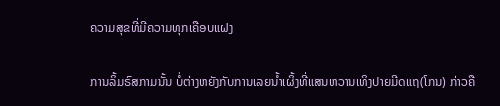ຄວາມສຸຂທີ່ມີຄວາມທຸກເຄືອບແຝງ

ການລິ້ມຣົສກາມນັ້ນ ບໍ່ຕ່າງຫຍັງກັບການເລຍນ້ຳເຜິ້ງທີ່ແສນຫວານເທິງປາຍມີດແຖ(ໂກນ) ກ່າວຄື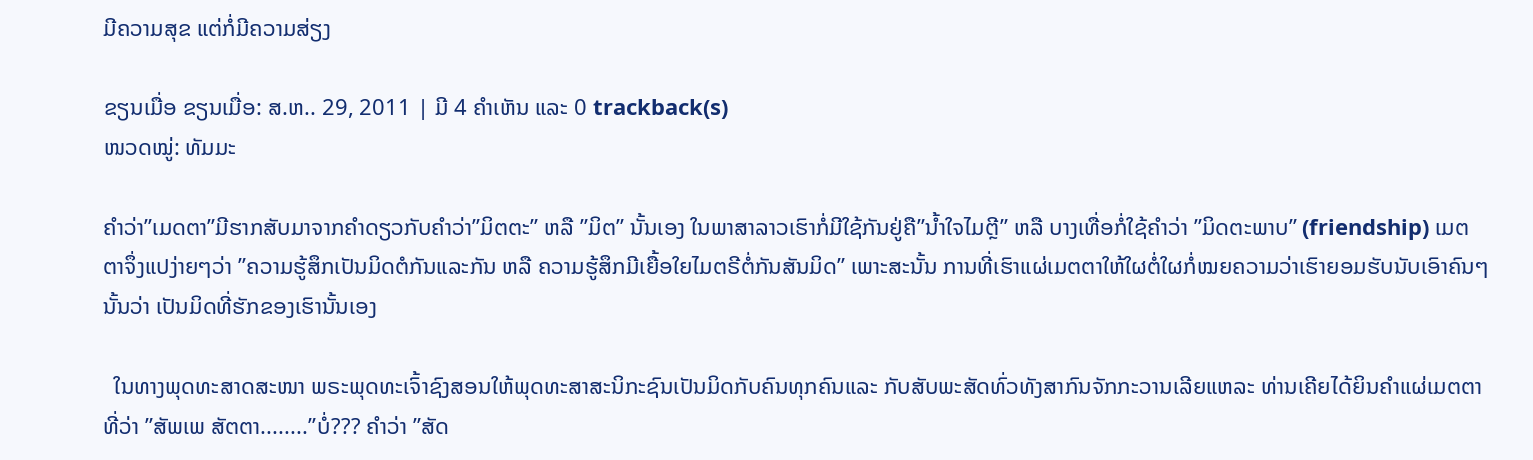ມີຄວາມສຸຂ ແຕ່ກໍ່ມີຄວາມສ່ຽງ

ຂຽນເມື່ອ ຂຽນເມື່ອ: ສ.ຫ.. 29, 2011 | ມີ 4 ຄຳເຫັນ ແລະ 0 trackback(s)
ໜວດໝູ່: ທັມມະ

ຄຳວ່າ”ເມດຕາ”ມີຮາກສັບມາຈາກຄຳດຽວກັບຄຳວ່າ”ມິຕຕະ” ຫລື ”ມິຕ” ນັ້ນເອງ ໃນພາສາລາວເຮົາກໍ່ມີໃຊ້ກັນຢູ່ຄື”ນ້ຳໃຈໄມຕຼີ” ຫລື ບາງເທື່ອກໍ່ໃຊ້ຄຳວ່າ ”ມິດຕະພາບ” (friendship) ເມຕຕາຈຶ່ງແປງ່າຍໆວ່າ ”ຄວາມຮູ້ສຶກເປັນມິດຕໍກັນແລະກັນ ຫລື ຄວາມຮູ້ສຶກມີເຍື້ອໃຍໄມຕຣີຕໍ່ກັນສັນມິດ” ເພາະສະນັ້ນ ການທີ່ເຮົາແຜ່ເມຕຕາໃຫ້ໃຜຕໍ່ໃຜກໍ່ໝຍຄວາມວ່າເຮົາຍອມຮັບນັບເອົາຄົນໆນັ້ນວ່າ ເປັນມິດທີ່ຮັກຂອງເຮົານັ້ນເອງ

  ໃນທາງພຸດທະສາດສະໜາ ພຣະພຸດທະເຈົ້າຊົງສອນໃຫ້ພຸດທະສາສະນິກະຊົນເປັນມິດກັບຄົນທຸກຄົນແລະ ກັບສັບພະສັດທົ່ວທັງສາກົນຈັກກະວານເລີຍແຫລະ ທ່ານເຄີຍໄດ້ຍິນຄຳແຜ່ເມຕຕາທີ່ວ່າ ”ສັພເພ ສັຕຕາ........”ບໍ່??? ຄຳວ່າ ”ສັດ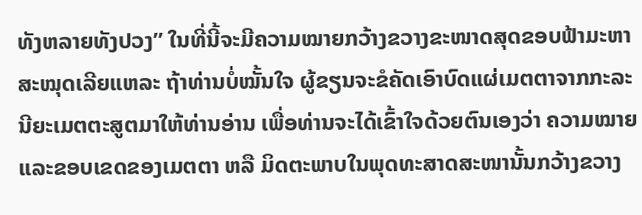ທັງຫລາຍທັງປວງ” ໃນທີ່ນີ້ຈະມີຄວາມໝາຍກວ້າງຂວາງຂະໜາດສຸດຂອບຟ້າມະຫາສະໝຸດເລີຍແຫລະ ຖ້າທ່ານບໍ່ໝັ້ນໃຈ ຜູ້ຂຽນຈະຂໍຄັດເອົາບົດແຜ່ເມຕຕາຈາກກະລະນີຍະເມຕຕະສູຕມາໃຫ້ທ່ານອ່ານ ເພື່ອທ່ານຈະໄດ້ເຂົ້າໃຈດ້ວຍຕົນເອງວ່າ ຄວາມໝາຍແລະຂອບເຂດຂອງເມຕຕາ ຫລື ມິດຕະພາບໃນພຸດທະສາດສະໜານັ້ນກວ້າງຂວາງ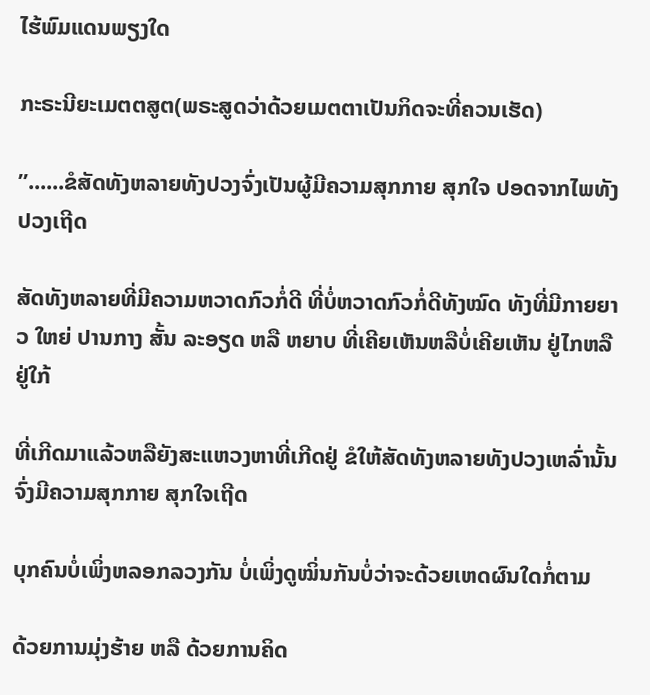ໄຮ້ພົມແດນພຽງໃດ

ກະຣະນີຍະເມຕຕສູຕ(ພຣະສູດວ່າດ້ວຍເມຕຕາເປັນກິດຈະທີ່ຄວນເຮັດ)

”......ຂໍສັດທັງຫລາຍທັງປວງຈົ່ງເປັນຜູ້ມີຄວາມສຸກກາຍ ສຸກໃຈ ປອດຈາກໄພທັງປວງເຖີດ

ສັດທັງຫລາຍທີ່ມີຄວາມຫວາດກົວກໍ່ດີ ທີ່ບໍ່ຫວາດກົວກໍ່ດີທັງໝົດ ທັງທີ່ມີກາຍຍາວ ໃຫຍ່ ປານກາງ ສັ້ນ ລະອຽດ ຫລື ຫຍາບ ທີ່ເຄີຍເຫັນຫລືບໍ່ເຄີຍເຫັນ ຢູ່ໄກຫລື ຢູ່ໃກ້

ທີ່ເກີດມາແລ້ວຫລືຍັງສະແຫວງຫາທີ່ເກີດຢູ່ ຂໍໃຫ້ສັດທັງຫລາຍທັງປວງເຫລົ່ານັ້ນຈົ່ງມີຄວາມສຸກກາຍ ສຸກໃຈເຖີດ

ບຸກຄົນບໍ່ເພິ່ງຫລອກລວງກັນ ບໍ່ເພິ່ງດູໝິ່ນກັນບໍ່ວ່າຈະດ້ວຍເຫດຜົນໃດກໍ່ຕາມ

ດ້ວຍການມຸ່ງຮ້າຍ ຫລື ດ້ວຍການຄິດ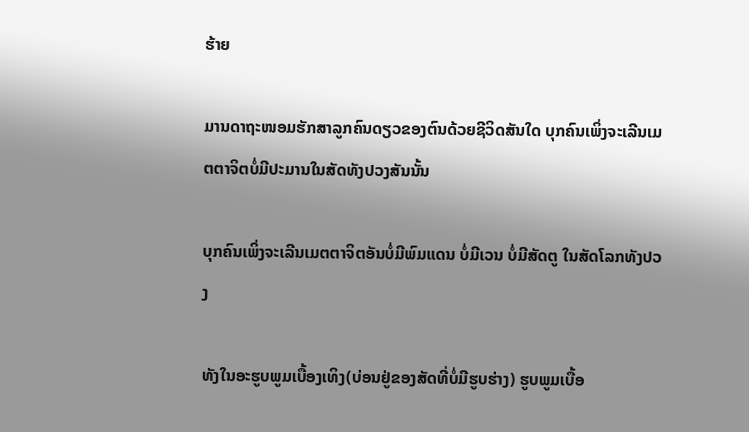ຮ້າຍ

ມານດາຖະໜອມຮັກສາລູກຄົນດຽວຂອງຕົນດ້ວຍຊີວິດສັນໃດ ບຸກຄົນເພິ່ງຈະເລີນເມຕຕາຈິຕບໍ່ມີປະມານໃນສັດທັງປວງສັນນັ້ນ

ບຸກຄົນເພິ່ງຈະເລີນເມຕຕາຈິຕອັນບໍ່ມີພົມແດນ ບໍ່ມີເວນ ບໍ່ມີສັດຕູ ໃນສັດໂລກທັງປວງ

ທັງໃນອະຮູບພູມເບື້ອງເທິງ(ບ່ອນຢູ່ຂອງສັດທີ່ບໍ່ມີຮູບຮ່າງ) ຮູບພູມເບື້ອ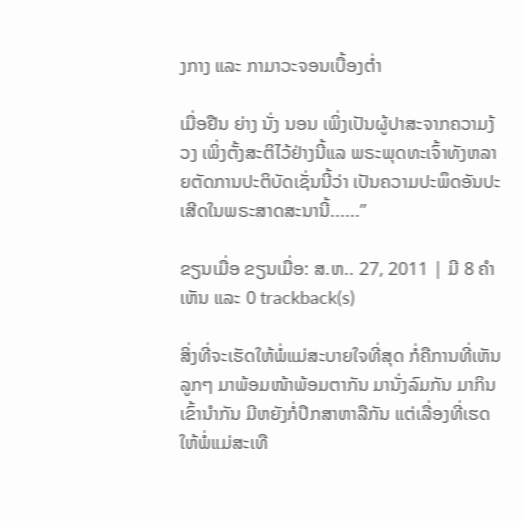ງກາງ ແລະ ກາມາວະຈອນເບື້ອງຕ່ຳ

ເມື່ອຢືນ ຍ່າງ ນັ່ງ ນອນ ເພິ່ງເປັນຜູ້ປາສະຈາກຄວາມງ້ວງ ເພິ່ງຕັ້ງສະຕິໄວ້ຢ່າງນີ້ແລ ພຣະພຸດທະເຈົ້າທັງຫລາຍຕັດການປະຕິບັດເຊັ່ນນີ້ວ່າ ເປັນຄວາມປະພຶດອັນປະເສີດໃນພຣະສາດສະນານີ້......”

ຂຽນເມື່ອ ຂຽນເມື່ອ: ສ.ຫ.. 27, 2011 | ມີ 8 ຄຳເຫັນ ແລະ 0 trackback(s)

ສິ່ງທີ່ຈະເຮັດໃຫ້ພໍ່ແມ່ສະບາຍໃຈທີ່ສຸດ ກໍ່ຄືການທີ່ເຫັນລູກໆ ມາພ້ອມໜ້າພ້ອມຕາກັນ ມານັ່ງລົມກັນ ມາກິນເຂົ້ານຳກັນ ມີຫຍັງກໍ່ປຶກສາຫາລືກັນ ແຕ່ເລື່ອງທີ່ເຮດໃຫ້ພໍ່ແມ່ສະເທື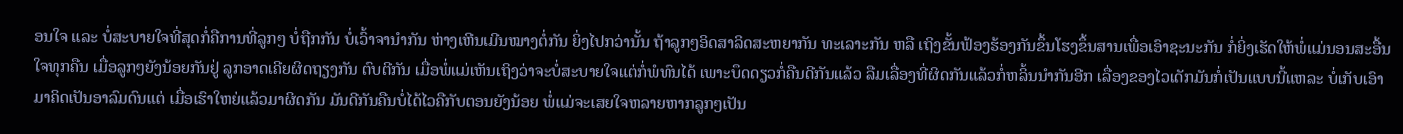ອນໃຈ ແລະ ບໍ່ສະບາຍໃຈທີ່ສຸດກໍ່ຄືການທີ່ລູກໆ ບໍ່ຖືກກັນ ບໍ່ເວົ້າຈານຳກັນ ຫ່າງເຫີນເມີນໝາງຕໍ່ກັນ ຍິ່ງໄປກວ່ານັ້ນ ຖ້າລູກໆອິດສາລິດສະຫຍາກັນ ທະເລາະກັນ ຫລື ເຖິງຂັ້ນຟ້ອງຮ້ອງກັນຂຶ້ນໂຮງຂຶ້ນສານເພື່ອເອົາຊະນະກັນ ກໍ່ຍິ່ງເຮັດໃຫ້ພໍ່ແມ່ນອນສະອື້ນໃຈທຸກຄືນ ເມື່ອລູກໆຍັງນ້ອຍກັນຢູ່ ລູກອາດເຄີຍຜິດຖຽງກັນ ຕົບຕີກັນ ເມື່ອພໍ່ແມ່ເຫັນເຖິງວ່າຈະບໍ່ສະບາຍໃຈແຕ່ກໍ່ພໍທົນໄດ້ ເພາະບຶດດຽວກໍ່ຄືນດີກັນແລ້ວ ລືມເລື່ອງທີ່ຜິດກັນແລ້ວກໍ່ຫລິ້ນນຳກັນອີກ ເລື່ອງຂອງໄວເດັກມັນກໍ່ເປັນແບບນີ້ແຫລະ ບໍ່ເກັບເອົາມາຄິດເປັນອາລົມດົນແຕ່ ເມື່ອເຮົາໃຫຍ່ແລ້ວມາຜິດກັນ ມັນດີກັນຄືນບໍ່ໄດ້ໄວຄືກັບຕອນຍັງນ້ອຍ ພໍ່ແມ່ຈະເສຍໃຈຫລາຍຫາກລູກໆເປັນ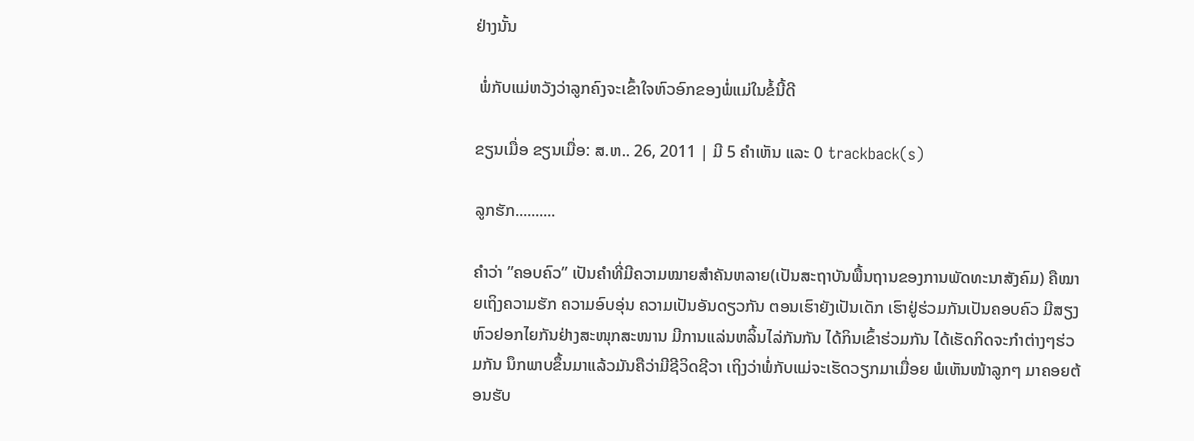ຢ່າງນັ້ນ

 ພໍ່ກັບແມ່ຫວັງວ່າລູກຄົງຈະເຂົ້າໃຈຫົວອົກຂອງພໍ່ແມ່ໃນຂໍ້ນີ້ດີ

ຂຽນເມື່ອ ຂຽນເມື່ອ: ສ.ຫ.. 26, 2011 | ມີ 5 ຄຳເຫັນ ແລະ 0 trackback(s)

ລູກຮັກ..........

ຄຳວ່າ ”ຄອບຄົວ” ເປັນຄຳທີ່ມີຄວາມໝາຍສຳຄັນຫລາຍ(ເປັນສະຖາບັນພື້ນຖານຂອງການພັດທະນາສັງຄົມ) ຄືໝາຍເຖິງຄວາມຮັກ ຄວາມອົບອຸ່ນ ຄວາມເປັນອັນດຽວກັນ ຕອນເຮົາຍັງເປັນເດັກ ເຮົາຢູ່ຮ່ວມກັນເປັນຄອບຄົວ ມີສຽງຫົວຢອກໄຍກັນຢ່າງສະໜຸກສະໜານ ມີການແລ່ນຫລິ້ນໄລ່ກັນກັນ ໄດ້ກິນເຂົ້າຮ່ວມກັນ ໄດ້ເຮັດກິດຈະກຳຕ່າງໆຮ່ວມກັນ ນຶກພາບຂຶ້ນມາແລ້ວມັນຄືວ່າມີຊີວິດຊີວາ ເຖິງວ່າພໍ່ກັບແມ່ຈະເຮັດວຽກມາເມື່ອຍ ພໍເຫັນໜ້າລູກໆ ມາຄອຍຕ້ອນຮັບ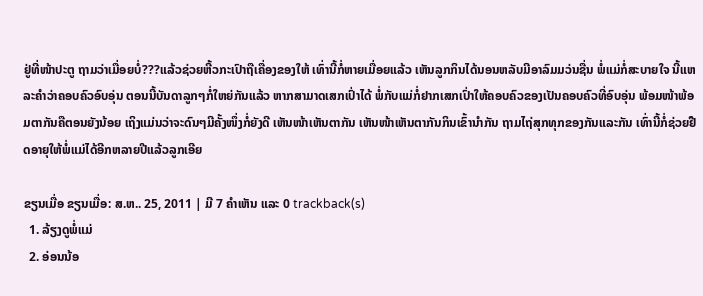ຢູ່ທີ່ໜ້າປະຕູ ຖາມວ່າເມື່ອຍບໍ່???ແລ້ວຊ່ວຍຫີ້ວກະເປົາຖືເຄື່ອງຂອງໃຫ້ ເທົ່ານີ້ກໍ່ຫາຍເມື່ອຍແລ້ວ ເຫັນລູກກິນໄດ້ນອນຫລັບມີອາລົມມວ່ນຊື່ນ ພໍ່ແມ່ກໍ່ສະບາຍໃຈ ນີ້ແຫລະຄຳວ່າຄອບຄົວອົບອຸ່ນ ຕອນນີ້ບັນດາລູກໆກໍ່ໃຫຍ່ກັນແລ້ວ ຫາກສາມາດເສກເປົ່າໄດ້ ພໍ່ກັບແມ່ກໍ່ຢາກເສກເປົ່າໃຫ້ຄອບຄົວຂອງເປັນຄອບຄົວທີ່ອົບອຸ່ນ ພ້ອມໜ້າພ້ອມຕາກັນຄືຕອນຍັງນ້ອຍ ເຖິງແມ່ນວ່າຈະດົນໆມີຄັ້ງໜຶ່ງກໍ່ຍັງດີ ເຫັນໜ້າເຫັນຕາກັນ ເຫັນໜ້າເຫັນຕາກັນກິນເຂົ້ານຳກັນ ຖາມໄຖ່ສຸກທຸກຂອງກັນແລະກັນ ເທົ່ານີ້ກໍ່ຊ່ວຍຢືດອາຍຸໃຫ້ພໍ່ແມ່ໄດ້ອີກຫລາຍປີແລ້ວລູກເອີຍ

ຂຽນເມື່ອ ຂຽນເມື່ອ: ສ.ຫ.. 25, 2011 | ມີ 7 ຄຳເຫັນ ແລະ 0 trackback(s)
  1. ລ້ຽງດູພໍ່ແມ່
  2. ອ່ອນນ້ອ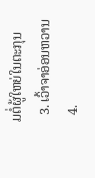ມຕໍ່ຜູ້ໃຫຍ່ໃນຕະກຸນ
  3. ເວົ້າຈາອ່ອນຫວານ
  4.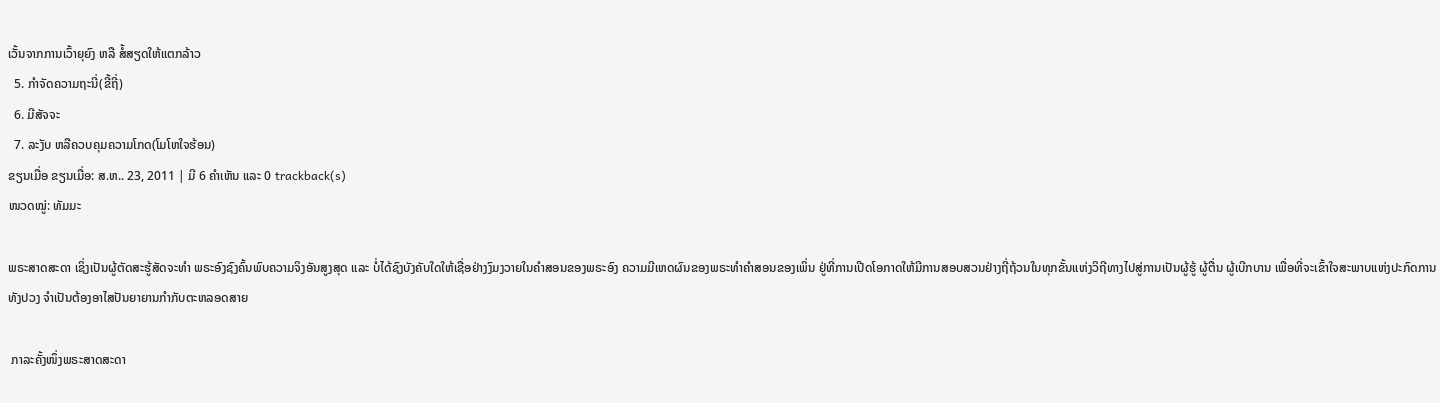ເວັ້ນຈາກການເວົ້າຍຸຍົງ ຫລື ສໍ້ສຽດໃຫ້ແຕກລ້າວ
  5. ກຳຈັດຄວາມຖະນີ່(ຂີ້ຖີ່)
  6. ມີສັຈຈະ
  7. ລະງັບ ຫລືຄວບຄຸມຄວາມໂກດ(ໂມໂຫໃຈຮ້ອນ)
ຂຽນເມື່ອ ຂຽນເມື່ອ: ສ.ຫ.. 23, 2011 | ມີ 6 ຄຳເຫັນ ແລະ 0 trackback(s)
ໜວດໝູ່: ທັມມະ

ພຣະສາດສະດາ ເຊິ່ງເປັນຜູ້ຕັດສະຮູ້ສັດຈະທຳ ພຣະອົງຊົງຄົ້ນພົບຄວາມຈິງອັນສູງສຸດ ແລະ ບໍ່ໄດ້ຊົງບັງຄັບໃດໃຫ້ເຊື່ອຢ່າງງົມງວາຍໃນຄຳສອນຂອງພຣະອົງ ຄວາມມີເຫດຜົນຂອງພຣະທຳຄຳສອນຂອງເພິ່ນ ຢູ່ທີ່ການເປີດໂອກາດໃຫ້ມີການສອບສວນຢ່າງຖີ່ຖ້ວນໃນທຸກຂັ້ນແຫ່ງວິຖີທາງໄປສູ່ການເປັນຜູ້ຮູ້ ຜູ້ຕື່ນ ຜູ້ເບີກບານ ເພື່ອທີ່ຈະເຂົ້າໃຈສະພາບແຫ່ງປະກົດການທັງປວງ ຈຳເປັນຕ້ອງອາໄສປັນຍາຍານກຳກັບຕະຫລອດສາຍ

 ກາລະຄັ້ງໜຶ່ງພຣະສາດສະດາ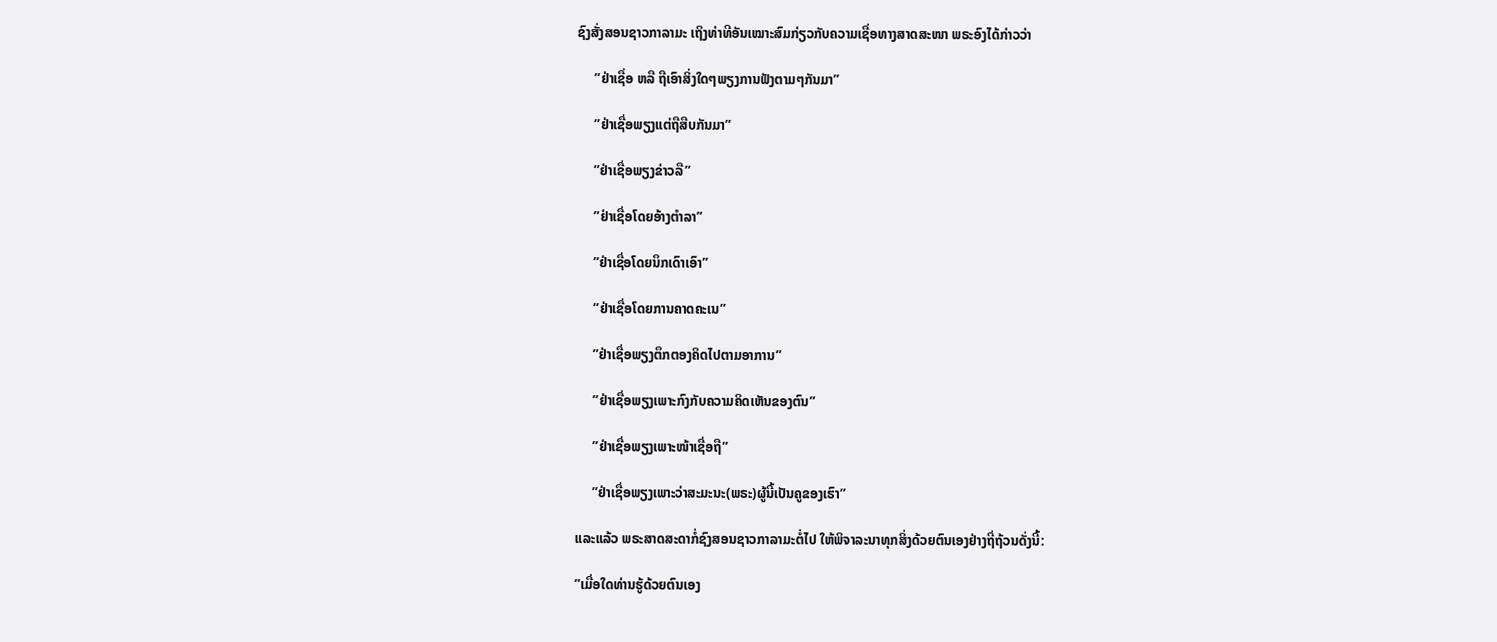ຊົງສັ່ງສອນຊາວກາລາມະ ເຖິງທ່າທີອັນເໝາະສົມກ່ຽວກັບຄວາມເຊື່ອທາງສາດສະໜາ ພຣະອົງໄດ້ກ່າວວ່າ

     ”ຢ່າເຊື່ອ ຫລື ຖືເອົາສິ່ງໃດໆພຽງການຟັງຕາມໆກັນມາ”

     ”ຢ່າເຊື່ອພຽງແຕ່ຖືສືບກັນມາ”

     ”ຢ່າເຊື່ອພຽງຂ່າວລື”

     ”ຢ່າເຊື່ອໂດຍອ້າງຕຳລາ”

     ”ຢ່າເຊື່ອໂດຍນຶກເດົາເອົາ”

     ”ຢ່າເຊື່ອໂດຍການຄາດຄະເນ”

     ”ຢ່າເຊື່ອພຽງຕຶກຕອງຄິດໄປຕາມອາການ”

     ”ຢ່າເຊື່ອພຽງເພາະກົງກັບຄວາມຄິດເຫັນຂອງຕົນ”

     ”ຢ່າເຊື່ອພຽງເພາະໜ້າເຊື່ອຖື”

     ”ຢ່າເຊື່ອພຽງເພາະວ່າສະມະນະ(ພຣະ)ຜູ້ນີ້ເປັນຄູຂອງເຮົາ”

ແລະແລ້ວ ພຣະສາດສະດາກໍ່ຊົງສອນຊາວກາລາມະຕໍ່ໄປ ໃຫ້ພິຈາລະນາທຸກສິ່ງດ້ວຍຕົນເອງຢ່າງຖີ່ຖ້ວນດັ່ງນີ້:

”ເມື່ອໃດທ່ານຮູ້ດ້ວຍຕົນເອງ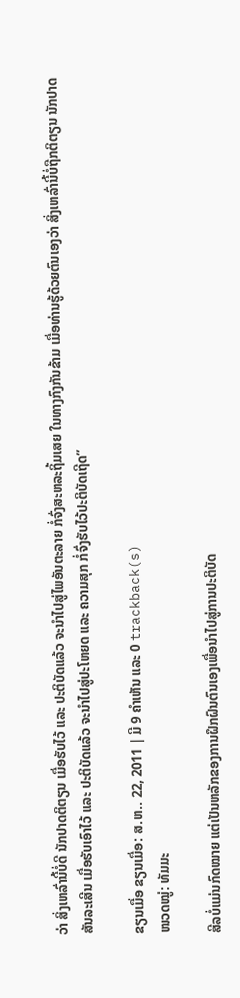ວ່າ ສິ່ງເຫລົ່ານີ້ບໍ່ດີ ນັກປາດຕິຕຽນ ເມື່ອຮັບໄວ້ ແລະ ປະຕິບັດແລ້ວ ຈະນຳໄປສູ່ໄພອັນຕະລາຍ ກໍ່ຈົ່ງສະຫລະຖິ້ມເສຍ ໃນທາງກົງກັນຂ້າມ ເມື່ອທ່ານຮູ້ດ້ວຍຕົນເອງວ່າ ສິ່ງເຫລົ່ານີ້ບໍ່ຖືກຕິຕຽນ ນັກປາດສັນລະເສີນ ເມື່ອຮັບເອົາໄວ້ ແລະ ປະຕິບັດແລ້ວ ຈະນຳໄປສູ່ປະໂຫຍດ ແລະ ຄວາມສຸກ ກໍ່ຈົ່ງຮັບໄວ້ປະຕິບັດເຖີດ”

ຂຽນເມື່ອ ຂຽນເມື່ອ: ສ.ຫ.. 22, 2011 | ມີ 9 ຄຳເຫັນ ແລະ 0 trackback(s)
ໜວດໝູ່: ທັມມະ

ສີລບໍ່ແມ່ນກົດໝາຍ ແຕ່ເປັນຫລັກຂອງການຝຶກຝົນຕົນເອງເພື່ອນຳໄປສູ່ການປະຕິບັດ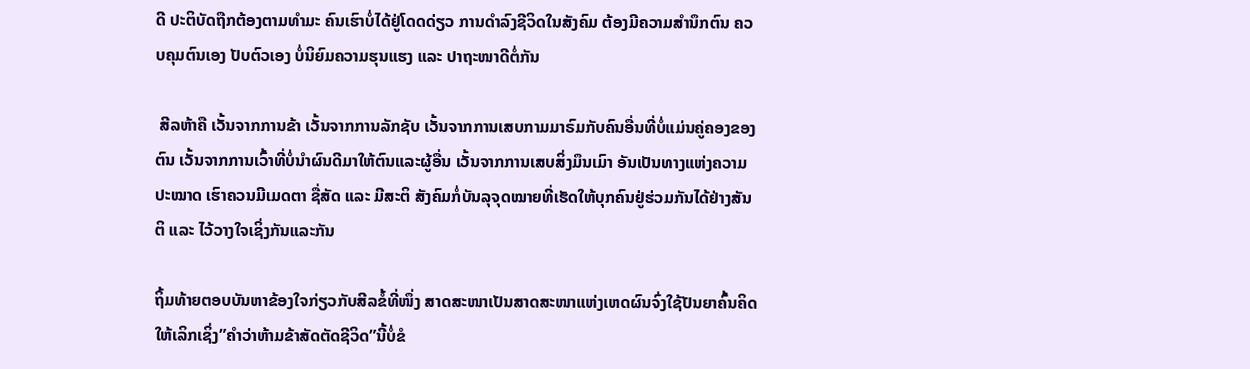ດີ ປະຕິບັດຖືກຕ້ອງຕາມທຳມະ ຄົນເຮົາບໍ່ໄດ້ຢູ່ໂດດດ່ຽວ ການດຳລົງຊີວິດໃນສັງຄົມ ຕ້ອງມີຄວາມສຳນຶກຕົນ ຄວບຄຸມຕົນເອງ ປັບຕົວເອງ ບໍ່ນິຍົມຄວາມຮຸນແຮງ ແລະ ປາຖະໜາດີຕໍ່ກັນ

 ສີລຫ້າຄື ເວັ້ນຈາກການຂ້າ ເວັ້ນຈາກການລັກຊັບ ເວັ້ນຈາກການເສບກາມມາຣົມກັບຄົນອື່ນທີ່ບໍ່ແມ່ນຄູ່ຄອງຂອງຕົນ ເວັ້ນຈາກການເວົ້າທີ່ບໍ່ນຳຜົນດີມາໃຫ້ຕົນແລະຜູ້ອື່ນ ເວັ້ນຈາກການເສບສິ່ງມຶນເມົາ ອັນເປັນທາງແຫ່ງຄວາມປະໝາດ ເຮົາຄວນມີເມດຕາ ຊື່ສັດ ແລະ ມີສະຕິ ສັງຄົມກໍ່ບັນລຸຈຸດໝາຍທີ່ເຮັດໃຫ້ບຸກຄົນຢູ່ຮ່ວມກັນໄດ້ຢ່າງສັນຕິ ແລະ ໄວ້ວາງໃຈເຊິ່ງກັນແລະກັນ

ຖິ້ມທ້າຍຕອບບັນຫາຂ້ອງໃຈກ່ຽວກັບສີລຂໍ້ທີ່ໜຶ່ງ ສາດສະໜາເປັນສາດສະໜາແຫ່ງເຫດຜົນຈົ່ງໃຊ້ປັນຍາຄົ້ນຄິດໃຫ້ເລິກເຊິ່ງ”ຄຳວ່າຫ້າມຂ້າສັດຕັດຊີວິດ”ນີ້ບໍ່ຂໍ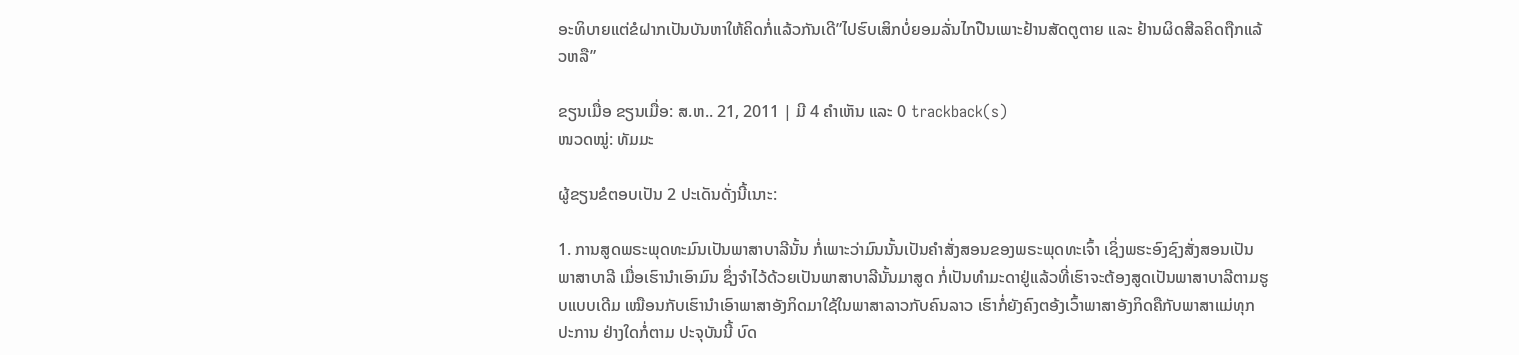ອະທິບາຍແຕ່ຂໍຝາກເປັນບັນຫາໃຫ້ຄິດກໍ່ແລ້ວກັນເດີ”ໄປຮົບເສິກບໍ່ຍອມລັ່ນໄກປືນເພາະຢ້ານສັດຕູຕາຍ ແລະ ຢ້ານຜິດສີລຄິດຖືກແລ້ວຫລື”

ຂຽນເມື່ອ ຂຽນເມື່ອ: ສ.ຫ.. 21, 2011 | ມີ 4 ຄຳເຫັນ ແລະ 0 trackback(s)
ໜວດໝູ່: ທັມມະ

ຜູ້ຂຽນຂໍຕອບເປັນ 2 ປະເດັນດັ່ງນີ້ເນາະ:

1. ການສູດພຣະພຸດທະມົນເປັນພາສາບາລີນັ້ນ ກໍ່ເພາະວ່າມົນນັ້ນເປັນຄຳສັ່ງສອນຂອງພຣະພຸດທະເຈົ້າ ເຊິ່ງພຮະອົງຊົງສັ່ງສອນເປັນພາສາບາລີ ເມື່ອເຮົານຳເອົາມົນ ຊຶ່ງຈຳໄວ້ດ້ວຍເປັນພາສາບາລີນັ້ນມາສູດ ກໍ່ເປັນທຳມະດາຢູ່ແລ້ວທີ່ເຮົາຈະຕ້ອງສູດເປັນພາສາບາລີຕາມຮູບແບບເດີມ ເໝືອນກັບເຮົານຳເອົາພາສາອັງກິດມາໃຊ້ໃນພາສາລາວກັບຄົນລາວ ເຮົາກໍ່ຍັງຄົງຕອ້ງເວົ້າພາສາອັງກິດຄືກັບພາສາແມ່ທຸກປະການ ຢ່າງໃດກໍ່ຕາມ ປະຈຸບັນນີ້ ບົດ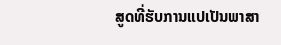ສູດທີ່ຮັບການແປເປັນພາສາ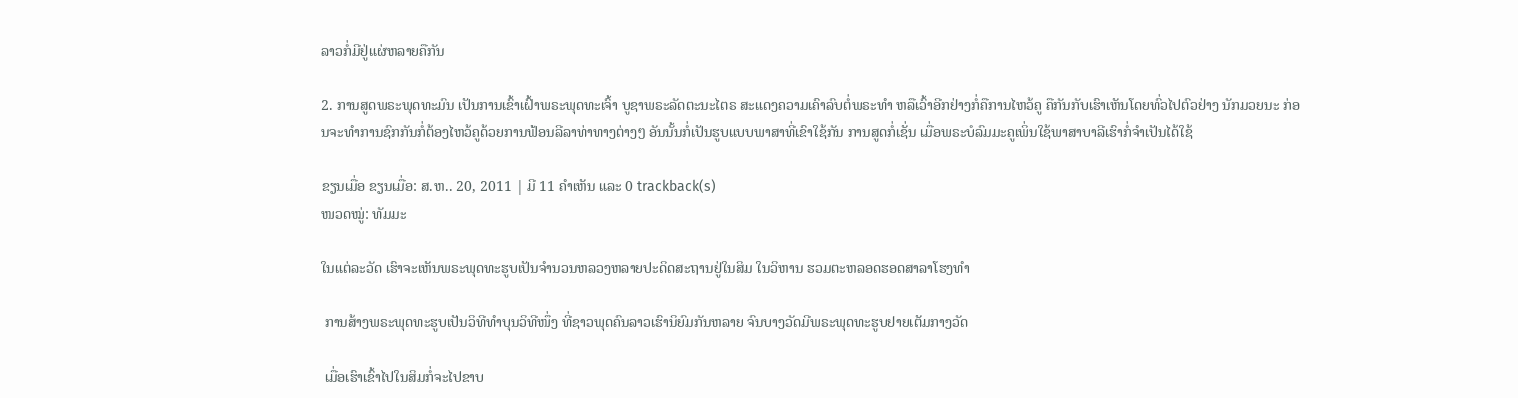ລາວກໍ່ມີຢູ່ແຜ່ຫລາຍຄືກັນ

2. ການສູດພຣະພຸດທະມົນ ເປັນການເຂົ້າເຝົ້າພຣະພຸດທະເຈົ້າ ບູຊາພຣະລັດຕະນະໄຕຣ ສະແດງຄວາມເຄົາລົບຕໍ່ພຣະທຳ ຫລືເວົ້າອີກຢ່າງກໍ່ຄືການໄຫວ້ຄູ ຄືກັນກັບເຮົາເຫັນໂດຍທົ່ວໄປຕົວຢ່າງ ນັກມວຍນະ ກ່ອນຈະທຳການຊົກກັນກໍ່ຕ້ອງໄຫວ້ຄູດ້ວຍການຟ້ອນລີລາທ່າທາງຕ່າງໆ ອັນນັ້ນກໍ່ເປັນຮູບແບບພາສາທີ່ເຂົາໃຊ້ກັນ ການສູດກໍ່ເຊັ່ນ ເມື່ອພຣະບໍລົມມະຄູເພິ່ນໃຊ້ພາສາບາລີເຮົາກໍ່ຈຳເປັນໄດ້ໃຊ້

ຂຽນເມື່ອ ຂຽນເມື່ອ: ສ.ຫ.. 20, 2011 | ມີ 11 ຄຳເຫັນ ແລະ 0 trackback(s)
ໜວດໝູ່: ທັມມະ

ໃນແຕ່ລະວັດ ເຮົາຈະເຫັນພຣະພຸດທະຮູບເປັນຈຳນວນຫລວງຫລາຍປະດິດສະຖານຢູ່ໃນສິມ ໃນວິຫານ ຮວມຕະຫລອດຮອດສາລາໂຮງທຳ

 ການສ້າງພຣະພຸດທະຮູບເປັນວິທີທຳບຸນວິທີໜຶ່ງ ທີ່ຊາວພຸດຄົນລາວເຮົານິຍົມກັນຫລາຍ ຈົນບາງວັດມີພຣະພຸດທະຮູບຢາຍເຕັມກາງວັດ

 ເມື່ອເຮົາເຂົ້າໄປໃນສິມກໍ່ຈະໄປຂາບ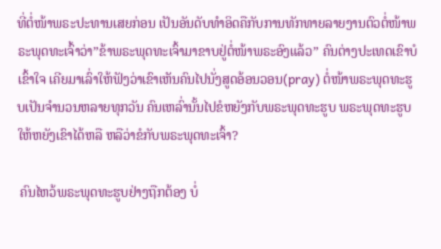ທີ່ຕໍ່ໜ້າພຣະປະທານເສຍກ່ອນ ເປັນອັນດັບທຳອິດຄືກັບການທັກທາຍລາຍງານຕົວຕໍ່ໜ້າພຣະພຸດທະເຈົ້າວ່າ”ຂ້າພຣະພຸດທະເຈົ້າມາຂາບຢູ່ຕໍ່ໜ້າພຣະອົງແລ້ວ” ຄົນຕ່າງປະເທດເຂົາບໍເຂົ້າໃຈ ເຄີຍມາເລົ່າໃຫ້ຟັງວ່າເຂົາເຫັນຄົນໄປນັ່ງສູດອ້ອນວອນ(pray) ຕໍ່ໜ້າພຣະພຸດທະຮູບເປັນຈຳນວນຫລາຍທຸກວັນ ຄົນເຫລົ່ານັ້ນໄປຂໍຫຍັງກັບພຣະພຸດທະຮູບ ພຣະພຸດທະຮູບໃຫ້ຫຍັງເຂົາໄດ້ຫລື ຫລືວ່າຂໍກັບພຣະພຸດທະເຈົ້າ?

 ຄົນໄຫວ້ພຣະພຸດທະຮູບຢ່າງຖືກຕ້ອງ ບໍ່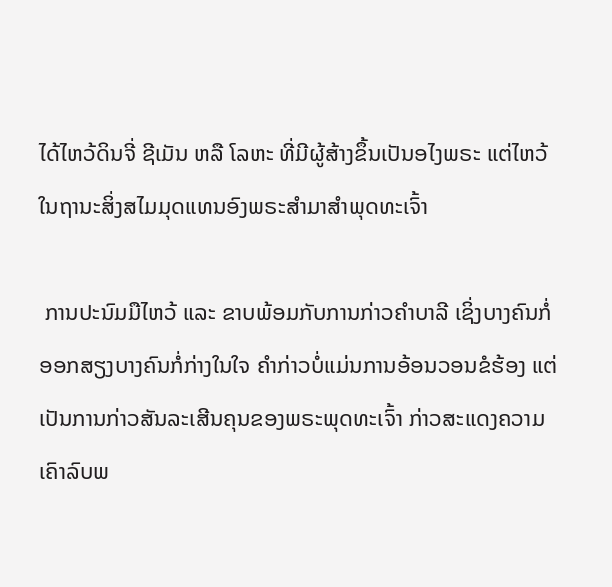ໄດ້ໄຫວ້ດິນຈີ່ ຊີເມັນ ຫລື ໂລຫະ ທີ່ມີຜູ້ສ້າງຂຶ້ນເປັນອໄງພຣະ ແຕ່ໄຫວ້ໃນຖານະສິ່ງສໄມມຸດແທນອົງພຣະສຳມາສຳພຸດທະເຈົ້າ

 ການປະນົມມືໄຫວ້ ແລະ ຂາບພ້ອມກັບການກ່າວຄຳບາລີ ເຊິ່ງບາງຄົນກໍ່ອອກສຽງບາງຄົນກໍ່ກ່າງໃນໃຈ ຄຳກ່າວບໍ່ແມ່ນການອ້ອນວອນຂໍຮ້ອງ ແຕ່ເປັນການກ່າວສັນລະເສີນຄຸນຂອງພຣະພຸດທະເຈົ້າ ກ່າວສະແດງຄວາມເຄົາລົບພ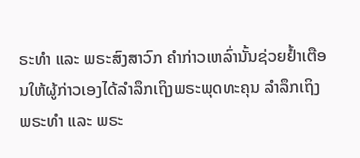ຣະທຳ ແລະ ພຣະສົງສາວົກ ຄຳກ່າວເຫລົ່ານັ້ນຊ່ວຍຢ້ຳເຕືອນໃຫ້ຜູ້ກ່າວເອງໄດ້ລຳລຶກເຖິງພຣະພຸດທະຄຸນ ລຳລຶກເຖິງພຣະທຳ ແລະ ພຣະ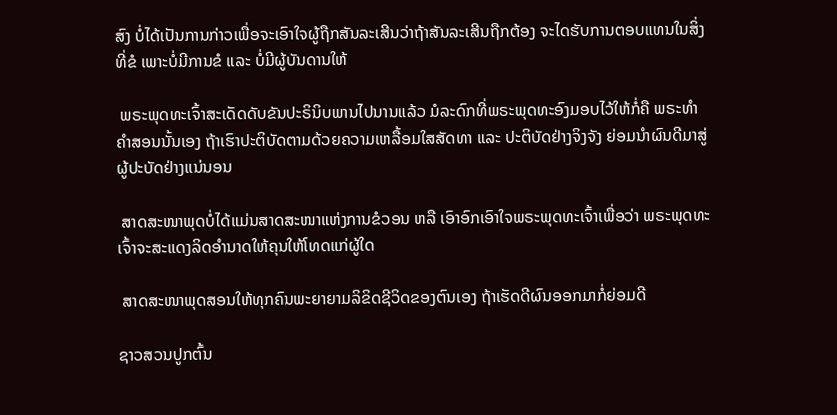ສົງ ບໍ່ໄດ້ເປັນການກ່າວເພື່ອຈະເອົາໃຈຜູ້ຖືກສັນລະເສີນວ່າຖ້າສັນລະເສີນຖືກຕ້ອງ ຈະໄດຮັບການຕອບແທນໃນສິ່ງທີ່ຂໍ ເພາະບໍ່ມີການຂໍ ແລະ ບໍ່ມີຜູ້ບັນດານໃຫ້

 ພຣະພຸດທະເຈົ້າສະເດັດດັບຂັນປະຣິນິບພານໄປນານແລ້ວ ມໍລະດົກທີ່ພຣະພຸດທະອົງມອບໄວ້ໃຫ້ກໍ່ຄື ພຣະທຳຄຳສອນນັ້ນເອງ ຖ້າເຮົາປະຕິບັດຕາມດ້ວຍຄວາມເຫລື້ອມໃສສັດທາ ແລະ ປະຕິບັດຢ່າງຈິງຈັງ ຍ່ອມນຳຜົນດີມາສູ່ຜູ້ປະບັດຢ່າງແນ່ນອນ

 ສາດສະໜາພຸດບໍ່ໄດ້ແມ່ນສາດສະໜາແຫ່ງການຂໍວອນ ຫລື ເອົາອົກເອົາໃຈພຣະພຸດທະເຈົ້າເພື່ອວ່າ ພຣະພຸດທະເຈົ້າຈະສະແດງລິດອຳນາດໃຫ້ຄຸນໃຫ້ໂທດແກ່ຜູ້ໃດ

 ສາດສະໜາພຸດສອນໃຫ້ທຸກຄົນພະຍາຍາມລິຂິດຊີວິດຂອງຕົນເອງ ຖ້າເຮັດດີຜົນອອກມາກໍ່ຍ່ອມດີ

ຊາວສວນປູກຕົ້ນ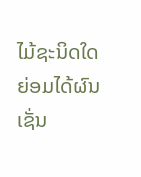ໄມ້ຊະນິດໃດ ຍ່ອມໄດ້ຜົນເຊັ່ນ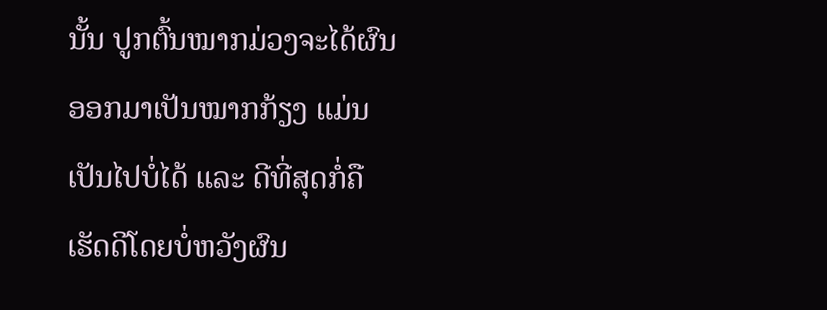ນັ້ນ ປູກຕົ້ນໝາກມ່ວງຈະໄດ້ຜົນອອກມາເປັນໝາກກ້ຽງ ແມ່ນເປັນໄປບໍ່ໄດ້ ແລະ ດີທີ່ສຸດກໍ່ຄືເຮັດດີໂດຍບໍ່ຫວັງຜົນ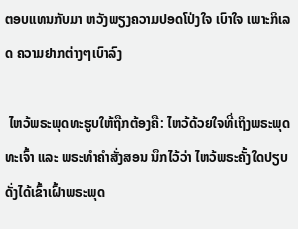ຕອບແທນກັບມາ ຫວັງພຽງຄວາມປອດໂປ່ງໃຈ ເບົາໃຈ ເພາະກິເລດ ຄວາມຢາກຕ່າງໆເບົາລົງ

 ໄຫວ້ພຣະພຸດທະຮູບໃຫ້ຖືກຕ້ອງຄື: ໄຫວ້ດ້ວຍໃຈທີ່ເຖິງພຣະພຸດທະເຈົ້າ ແລະ ພຣະທຳຄຳສັ່ງສອນ ນຶກໄວ້ວ່າ ໄຫວ້ພຣະຄັ້ງໃດປຽບດັ່ງໄດ້ເຂົ້າເຝົ້າພຣະພຸດ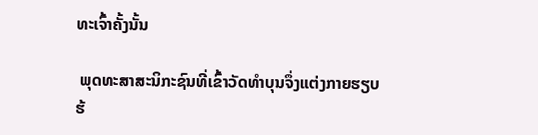ທະເຈົ້າຄັ້ງນັ້ນ

 ພຸດທະສາສະນິກະຊົນທີ່ເຂົ້າວັດທຳບຸນຈຶ່ງແຕ່ງກາຍຮຽບຮ້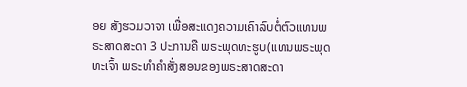ອຍ ສັງຮວມວາຈາ ເພື່ອສະແດງຄວາມເຄົາລົບຕໍ່ຕົວແທນພຣະສາດສະດາ 3 ປະການຄື ພຣະພຸດທະຮູບ(ແທນພຣະພຸດທະເຈົ້າ ພຣະທຳຄຳສັ່ງສອນຂອງພຣະສາດສະດາ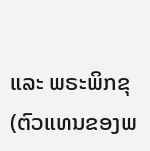ແລະ ພຣະພິກຂຸ(ຕົວແທນຂອງພ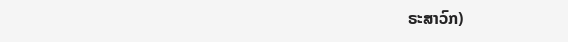ຣະສາວົກ)